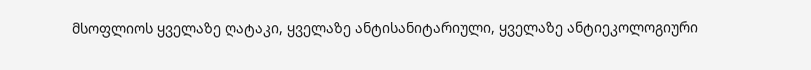მსოფლიოს ყველაზე ღატაკი, ყველაზე ანტისანიტარიული, ყველაზე ანტიეკოლოგიური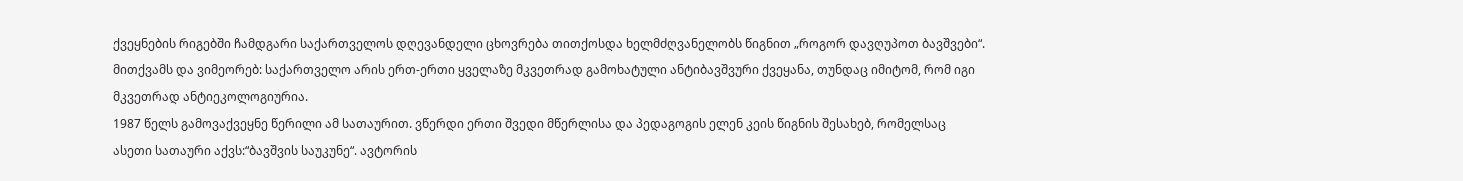ქვეყნების რიგებში ჩამდგარი საქართველოს დღევანდელი ცხოვრება თითქოსდა ხელმძღვანელობს წიგნით „როგორ დავღუპოთ ბავშვები“. მითქვამს და ვიმეორებ: საქართველო არის ერთ-ერთი ყველაზე მკვეთრად გამოხატული ანტიბავშვური ქვეყანა, თუნდაც იმიტომ, რომ იგი მკვეთრად ანტიეკოლოგიურია.
1987 წელს გამოვაქვეყნე წერილი ამ სათაურით. ვწერდი ერთი შვედი მწერლისა და პედაგოგის ელენ კეის წიგნის შესახებ, რომელსაც ასეთი სათაური აქვს:“ბავშვის საუკუნე“. ავტორის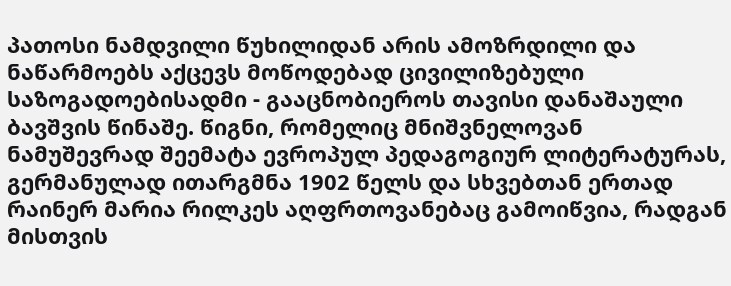პათოსი ნამდვილი წუხილიდან არის ამოზრდილი და ნაწარმოებს აქცევს მოწოდებად ცივილიზებული საზოგადოებისადმი - გააცნობიეროს თავისი დანაშაული ბავშვის წინაშე. წიგნი, რომელიც მნიშვნელოვან ნამუშევრად შეემატა ევროპულ პედაგოგიურ ლიტერატურას, გერმანულად ითარგმნა 1902 წელს და სხვებთან ერთად რაინერ მარია რილკეს აღფრთოვანებაც გამოიწვია, რადგან მისთვის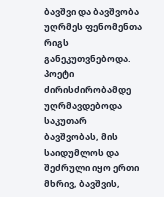ბავშვი და ბავშვობა უღრმეს ფენომენთა რიგს განეკუთვნებოდა. პოეტი ძირისძირობამდე უღრმავდებოდა საკუთარ ბავშვობას, მის საიდუმლოს და შეძრული იყო ერთი მხრივ, ბავშვის,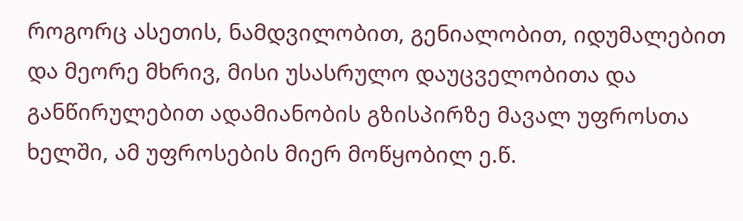როგორც ასეთის, ნამდვილობით, გენიალობით, იდუმალებით და მეორე მხრივ, მისი უსასრულო დაუცველობითა და განწირულებით ადამიანობის გზისპირზე მავალ უფროსთა ხელში, ამ უფროსების მიერ მოწყობილ ე.წ.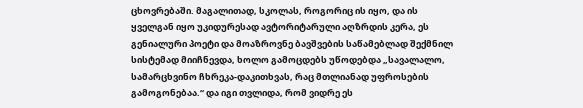ცხოვრებაში. მაგალითად, სკოლას, როგორიც ის იყო, და ის ყველგან იყო უკიდურესად ავტორიტარული აღზრდის კერა, ეს გენიალური პოეტი და მოაზროვნე ბავშვების საწამებლად შექმნილ სისტემად მიიჩნევდა, ხოლო გამოცდებს უწოდებდა „სავალალო, სამარცხვინო ჩხრეკა-დაკითხვას, რაც მთლიანად უფროსების გამოგონებაა.“ და იგი თვლიდა, რომ ვიდრე ეს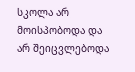სკოლა არ მოისპობოდა და არ შეიცვლებოდა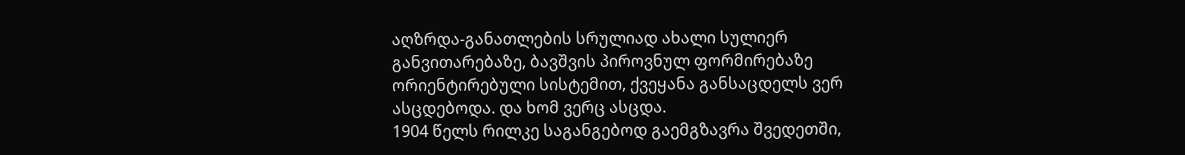აღზრდა-განათლების სრულიად ახალი სულიერ განვითარებაზე, ბავშვის პიროვნულ ფორმირებაზე ორიენტირებული სისტემით, ქვეყანა განსაცდელს ვერ ასცდებოდა. და ხომ ვერც ასცდა.
1904 წელს რილკე საგანგებოდ გაემგზავრა შვედეთში,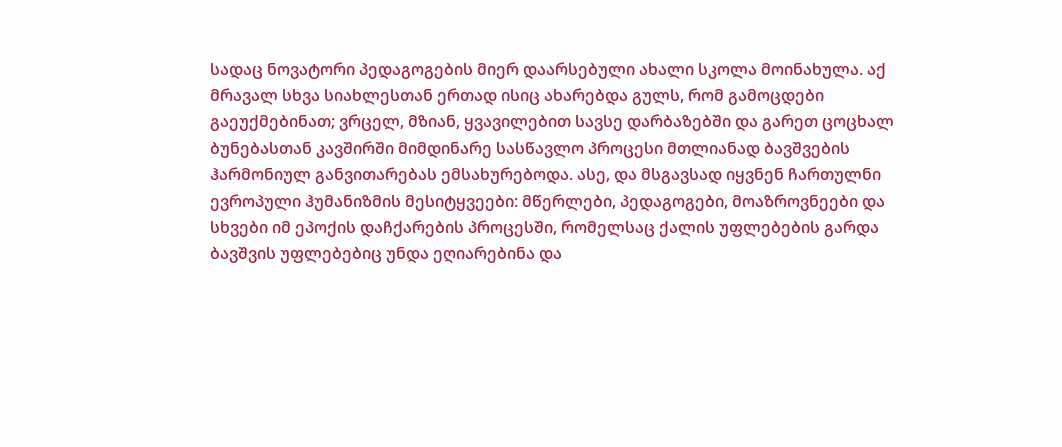სადაც ნოვატორი პედაგოგების მიერ დაარსებული ახალი სკოლა მოინახულა. აქ მრავალ სხვა სიახლესთან ერთად ისიც ახარებდა გულს, რომ გამოცდები გაეუქმებინათ; ვრცელ, მზიან, ყვავილებით სავსე დარბაზებში და გარეთ ცოცხალ ბუნებასთან კავშირში მიმდინარე სასწავლო პროცესი მთლიანად ბავშვების ჰარმონიულ განვითარებას ემსახურებოდა. ასე, და მსგავსად იყვნენ ჩართულნი ევროპული ჰუმანიზმის მესიტყვეები: მწერლები, პედაგოგები, მოაზროვნეები და სხვები იმ ეპოქის დაჩქარების პროცესში, რომელსაც ქალის უფლებების გარდა ბავშვის უფლებებიც უნდა ეღიარებინა და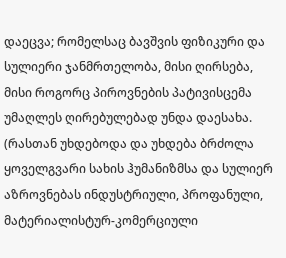დაეცვა; რომელსაც ბავშვის ფიზიკური და სულიერი ჯანმრთელობა, მისი ღირსება, მისი როგორც პიროვნების პატივისცემა უმაღლეს ღირებულებად უნდა დაესახა. (რასთან უხდებოდა და უხდება ბრძოლა ყოველგვარი სახის ჰუმანიზმსა და სულიერ აზროვნებას ინდუსტრიული, პროფანული, მატერიალისტურ-კომერციული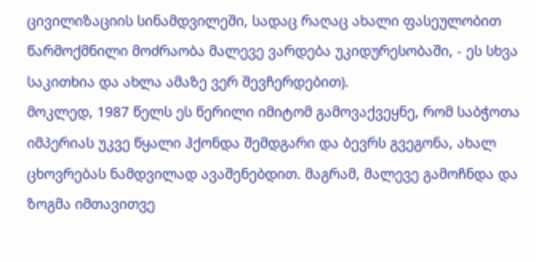ცივილიზაციის სინამდვილეში, სადაც რაღაც ახალი ფასეულობით წარმოქმნილი მოძრაობა მალევე ვარდება უკიდურესობაში, - ეს სხვა საკითხია და ახლა ამაზე ვერ შევჩერდებით).
მოკლედ, 1987 წელს ეს წერილი იმიტომ გამოვაქვეყნე, რომ საბჭოთა იმპერიას უკვე წყალი ჰქონდა შემდგარი და ბევრს გვეგონა, ახალ ცხოვრებას ნამდვილად ავაშენებდით. მაგრამ, მალევე გამოჩნდა და ზოგმა იმთავითვე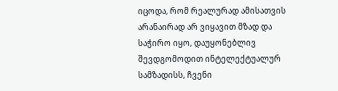იცოდა, რომ რეალურად ამისათვის არანაირად არ ვიყავით მზად და საჭირო იყო, დაუყონებლივ შევდგომოდით ინტელექტუალურ სამზადისს, ჩვენი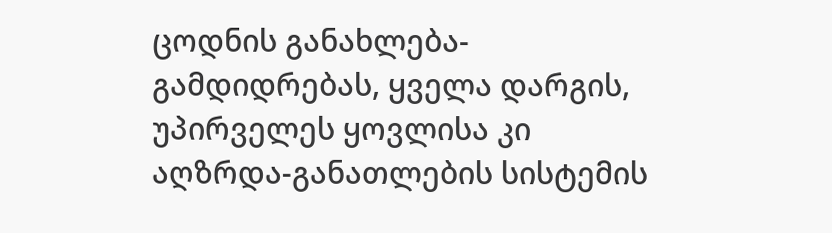ცოდნის განახლება-გამდიდრებას, ყველა დარგის, უპირველეს ყოვლისა კი აღზრდა-განათლების სისტემის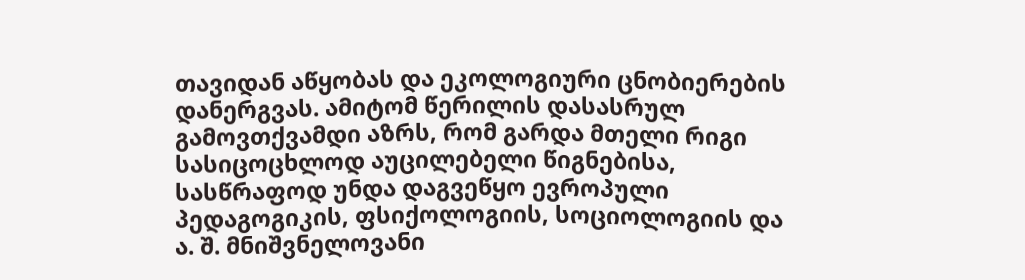თავიდან აწყობას და ეკოლოგიური ცნობიერების დანერგვას. ამიტომ წერილის დასასრულ გამოვთქვამდი აზრს, რომ გარდა მთელი რიგი სასიცოცხლოდ აუცილებელი წიგნებისა, სასწრაფოდ უნდა დაგვეწყო ევროპული პედაგოგიკის, ფსიქოლოგიის, სოციოლოგიის და ა. შ. მნიშვნელოვანი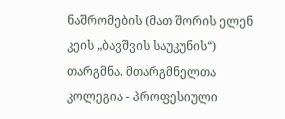ნაშრომების (მათ შორის ელენ კეის „ბავშვის საუკუნის“) თარგმნა. მთარგმნელთა კოლეგია - პროფესიული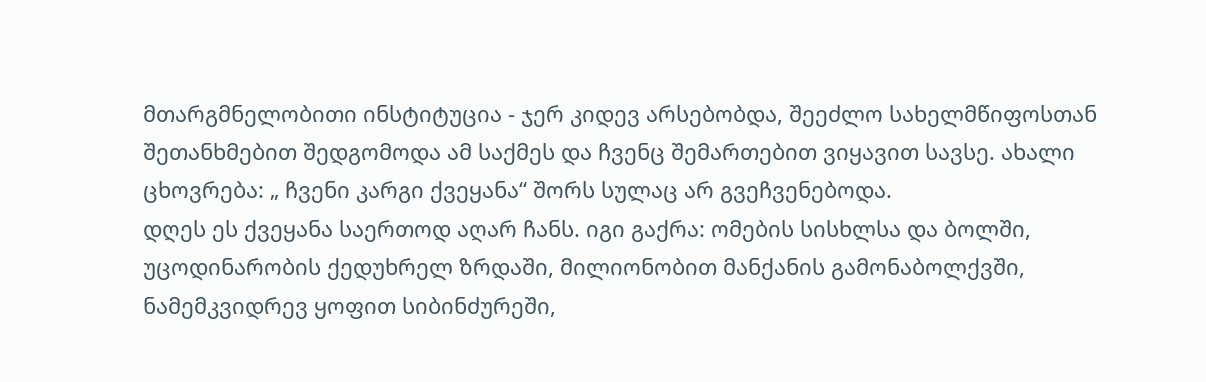მთარგმნელობითი ინსტიტუცია - ჯერ კიდევ არსებობდა, შეეძლო სახელმწიფოსთან შეთანხმებით შედგომოდა ამ საქმეს და ჩვენც შემართებით ვიყავით სავსე. ახალი ცხოვრება: „ ჩვენი კარგი ქვეყანა“ შორს სულაც არ გვეჩვენებოდა.
დღეს ეს ქვეყანა საერთოდ აღარ ჩანს. იგი გაქრა: ომების სისხლსა და ბოლში, უცოდინარობის ქედუხრელ ზრდაში, მილიონობით მანქანის გამონაბოლქვში, ნამემკვიდრევ ყოფით სიბინძურეში,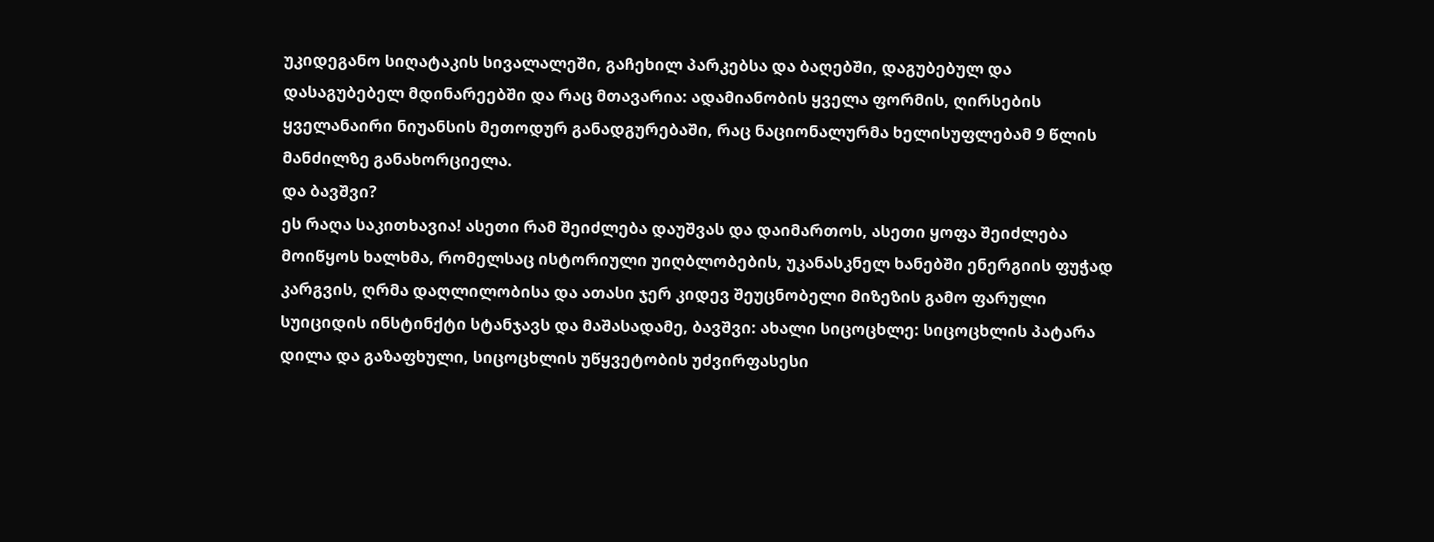უკიდეგანო სიღატაკის სივალალეში, გაჩეხილ პარკებსა და ბაღებში, დაგუბებულ და დასაგუბებელ მდინარეებში და რაც მთავარია: ადამიანობის ყველა ფორმის, ღირსების ყველანაირი ნიუანსის მეთოდურ განადგურებაში, რაც ნაციონალურმა ხელისუფლებამ 9 წლის მანძილზე განახორციელა.
და ბავშვი?
ეს რაღა საკითხავია! ასეთი რამ შეიძლება დაუშვას და დაიმართოს, ასეთი ყოფა შეიძლება მოიწყოს ხალხმა, რომელსაც ისტორიული უიღბლობების, უკანასკნელ ხანებში ენერგიის ფუჭად კარგვის, ღრმა დაღლილობისა და ათასი ჯერ კიდევ შეუცნობელი მიზეზის გამო ფარული სუიციდის ინსტინქტი სტანჯავს და მაშასადამე, ბავშვი: ახალი სიცოცხლე: სიცოცხლის პატარა დილა და გაზაფხული, სიცოცხლის უწყვეტობის უძვირფასესი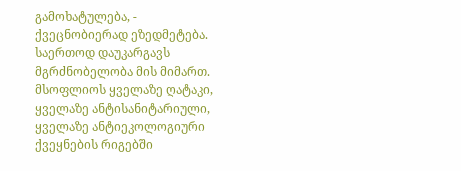გამოხატულება, - ქვეცნობიერად ეზედმეტება. საერთოდ დაუკარგავს მგრძნობელობა მის მიმართ.
მსოფლიოს ყველაზე ღატაკი, ყველაზე ანტისანიტარიული, ყველაზე ანტიეკოლოგიური ქვეყნების რიგებში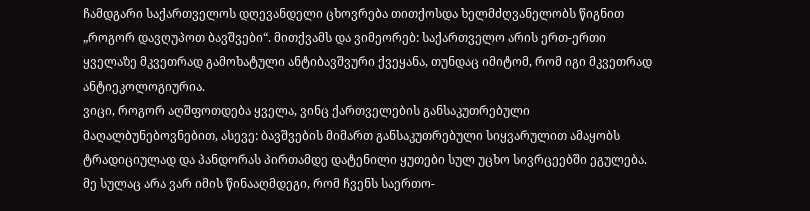ჩამდგარი საქართველოს დღევანდელი ცხოვრება თითქოსდა ხელმძღვანელობს წიგნით „როგორ დავღუპოთ ბავშვები“. მითქვამს და ვიმეორებ: საქართველო არის ერთ-ერთი ყველაზე მკვეთრად გამოხატული ანტიბავშვური ქვეყანა, თუნდაც იმიტომ, რომ იგი მკვეთრად ანტიეკოლოგიურია.
ვიცი, როგორ აღშფოთდება ყველა, ვინც ქართველების განსაკუთრებული მაღალბუნებოვნებით, ასევე: ბავშვების მიმართ განსაკუთრებული სიყვარულით ამაყობს ტრადიციულად და პანდორას პირთამდე დატენილი ყუთები სულ უცხო სივრცეებში ეგულება. მე სულაც არა ვარ იმის წინააღმდეგი, რომ ჩვენს საერთო-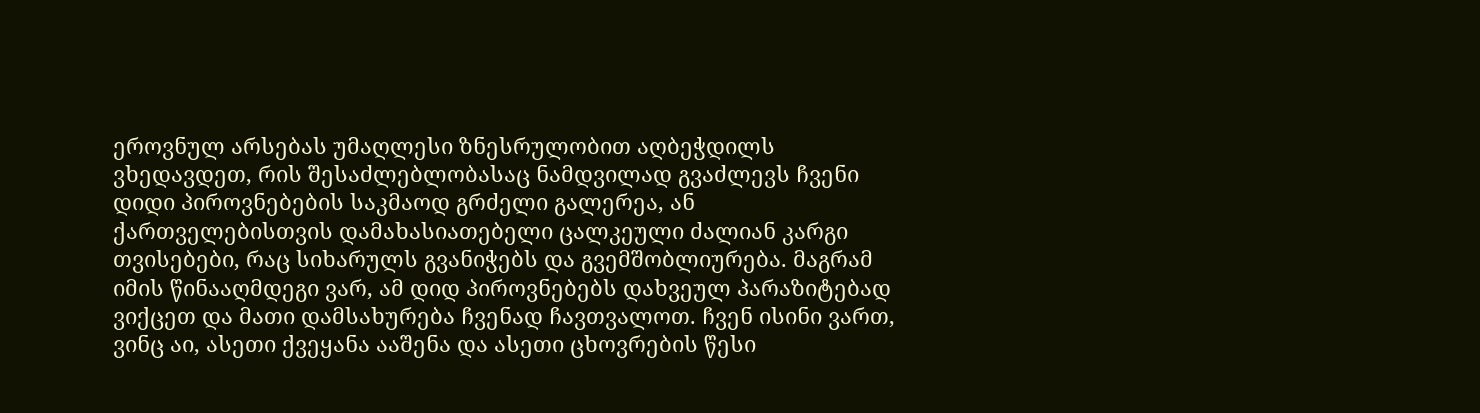ეროვნულ არსებას უმაღლესი ზნესრულობით აღბეჭდილს ვხედავდეთ, რის შესაძლებლობასაც ნამდვილად გვაძლევს ჩვენი დიდი პიროვნებების საკმაოდ გრძელი გალერეა, ან ქართველებისთვის დამახასიათებელი ცალკეული ძალიან კარგი თვისებები, რაც სიხარულს გვანიჭებს და გვემშობლიურება. მაგრამ იმის წინააღმდეგი ვარ, ამ დიდ პიროვნებებს დახვეულ პარაზიტებად ვიქცეთ და მათი დამსახურება ჩვენად ჩავთვალოთ. ჩვენ ისინი ვართ, ვინც აი, ასეთი ქვეყანა ააშენა და ასეთი ცხოვრების წესი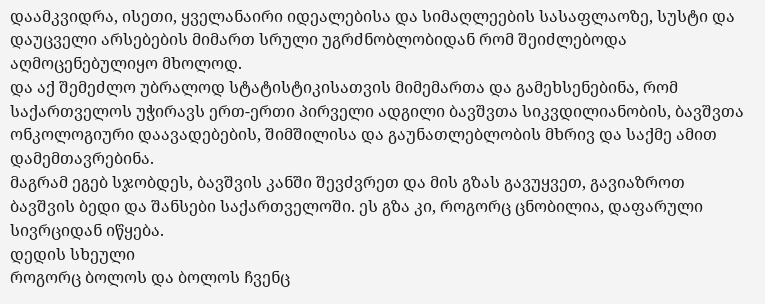დაამკვიდრა, ისეთი, ყველანაირი იდეალებისა და სიმაღლეების სასაფლაოზე, სუსტი და დაუცველი არსებების მიმართ სრული უგრძნობლობიდან რომ შეიძლებოდა აღმოცენებულიყო მხოლოდ.
და აქ შემეძლო უბრალოდ სტატისტიკისათვის მიმემართა და გამეხსენებინა, რომ საქართველოს უჭირავს ერთ-ერთი პირველი ადგილი ბავშვთა სიკვდილიანობის, ბავშვთა ონკოლოგიური დაავადებების, შიმშილისა და გაუნათლებლობის მხრივ და საქმე ამით დამემთავრებინა.
მაგრამ ეგებ სჯობდეს, ბავშვის კანში შევძვრეთ და მის გზას გავუყვეთ, გავიაზროთ ბავშვის ბედი და შანსები საქართველოში. ეს გზა კი, როგორც ცნობილია, დაფარული სივრციდან იწყება.
დედის სხეული
როგორც ბოლოს და ბოლოს ჩვენც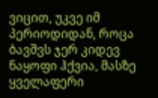ვიცით, უკვე იმ პერიოდიდან, როცა ბავშვს ჯერ კიდევ ნაყოფი ჰქვია, მასზე ყველაფერი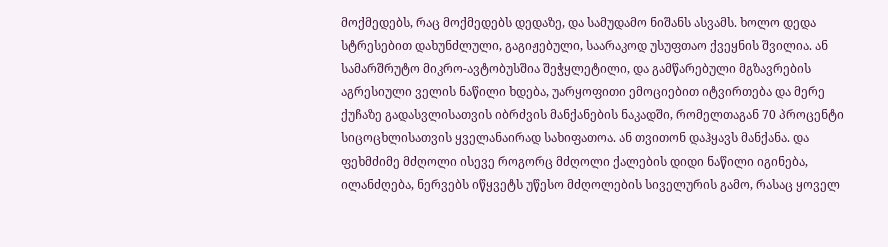მოქმედებს, რაც მოქმედებს დედაზე, და სამუდამო ნიშანს ასვამს. ხოლო დედა სტრესებით დახუნძლული, გაგიჟებული, საარაკოდ უსუფთაო ქვეყნის შვილია. ან სამარშრუტო მიკრო-ავტობუსშია შეჭყლეტილი, და გამწარებული მგზავრების აგრესიული ველის ნაწილი ხდება, უარყოფითი ემოციებით იტვირთება და მერე ქუჩაზე გადასვლისათვის იბრძვის მანქანების ნაკადში, რომელთაგან 70 პროცენტი სიცოცხლისათვის ყველანაირად სახიფათოა. ან თვითონ დაჰყავს მანქანა. და ფეხმძიმე მძღოლი ისევე როგორც მძღოლი ქალების დიდი ნაწილი იგინება, ილანძღება, ნერვებს იწყვეტს უწესო მძღოლების სიველურის გამო, რასაც ყოველ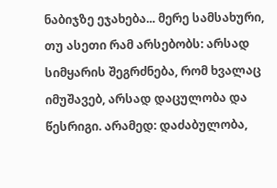ნაბიჯზე ეჯახება... მერე სამსახური, თუ ასეთი რამ არსებობს: არსად სიმყარის შეგრძნება, რომ ხვალაც იმუშავებ, არსად დაცულობა და წესრიგი. არამედ: დაძაბულობა,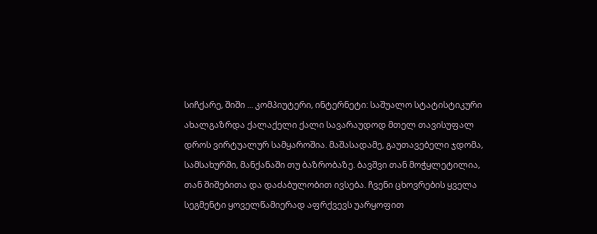სიჩქარე, შიში ... კომპიუტერი, ინტერნეტი: საშუალო სტატისტიკური ახალგაზრდა ქალაქელი ქალი სავარაუდოდ მთელ თავისუფალ დროს ვირტუალურ სამყაროშია. მაშასადამე, გაუთავებელი ჯდომა, სამსახურში, მანქანაში თუ ბაზრობაზე. ბავშვი თან მოჭყლეტილია, თან შიშებითა და დაძაბულობით ივსება. ჩვენი ცხოვრების ყველა სეგმენტი ყოველწამიერად აფრქვევს უარყოფით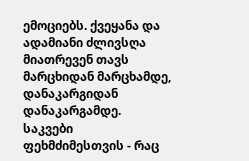ემოციებს. ქვეყანა და ადამიანი ძლივსღა მიათრევენ თავს მარცხიდან მარცხამდე, დანაკარგიდან დანაკარგამდე.
საკვები ფეხმძიმესთვის - რაც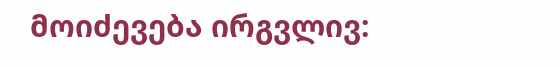მოიძევება ირგვლივ: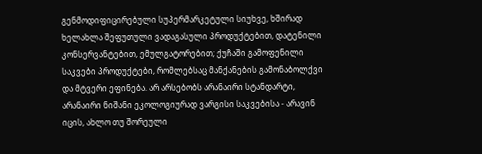გენმოდიფიცირებული სუპერმარკეტული სიუხვე, ხშირად ხელახლა შეფუთული ვადაგასული პროდუქტებით, დატენილი კონსერვანტებით, ემულგატორებით; ქუჩაში გამოფენილი საკვები პროდუქტები, რომლებსაც მანქანების გამონაბოლქვი და მტვერი ეფინება. არ არსებობს არანაირი სტანდარტი, არანაირი ნიშანი ეკოლოგიურად ვარგისი საკვებისა - არავინ იცის, ახლო თუ შორეული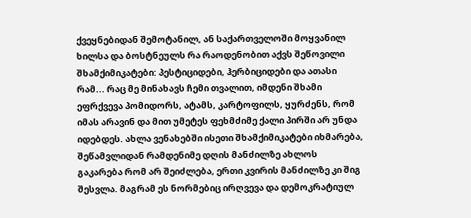ქვეყნებიდან შემოტანილ, ან საქართველოში მოყვანილ ხილსა და ბოსტნეულს რა რაოდენობით აქვს შეწოვილი შხამქიმიკატები: პესტიციდები, ჰერბიციდები და ათასი რამ... რაც მე მინახავს ჩემი თვალით, იმდენი შხამი ეფრქვევა პომიდორს, ატამს, კარტოფილს, ყურძენს, რომ იმას არავინ და მით უმეტეს ფეხმძიმე ქალი პირში არ უნდა იდებდეს. ახლა ვენახებში ისეთი შხამქიმიკატები იხმარება, შეწამვლიდან რამდენიმე დღის მანძილზე ახლოს გაკარება რომ არ შეიძლება, ერთი კვირის მანძილზე კი შიგ შესვლა. მაგრამ ეს ნორმებიც ირღვევა და დემოკრატიულ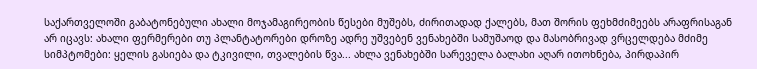საქართველოში გაბატონებული ახალი მოჯამაგირეობის წესები მუშებს, ძირითადად ქალებს, მათ შორის ფეხმძიმეებს არაფრისაგან არ იცავს: ახალი ფერმერები თუ პლანტატორები დროზე ადრე უშვებენ ვენახებში სამუშაოდ და მასობრივად ვრცელდება მძიმე სიმპტომები: ყელის გასიება და ტკივილი, თვალების წვა... ახლა ვენახებში სარეველა ბალახი აღარ ითოხნება, პირდაპირ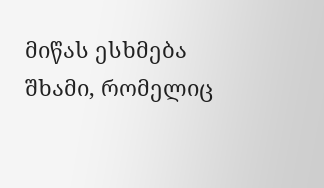მიწას ესხმება შხამი, რომელიც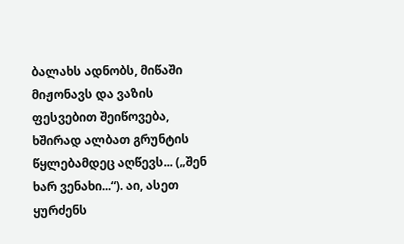ბალახს ადნობს, მიწაში მიჟონავს და ვაზის ფესვებით შეიწოვება, ხშირად ალბათ გრუნტის წყლებამდეც აღწევს... („შენ ხარ ვენახი...“). აი, ასეთ ყურძენს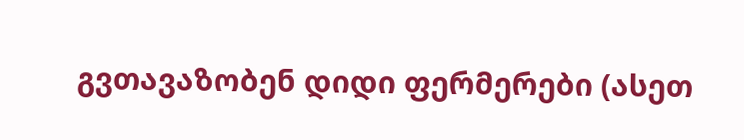გვთავაზობენ დიდი ფერმერები (ასეთ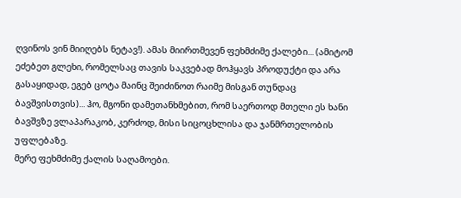ღვინოს ვინ მიიღებს ნეტავ!). ამას მიირთმევენ ფეხმძიმე ქალები... (ამიტომ ეძებეთ გლეხი, რომელსაც თავის საკვებად მოჰყავს პროდუქტი და არა გასაყიდად, ეგებ ცოტა მაინც შეიძინოთ რაიმე მისგან თუნდაც ბავშვისთვის)... ჰო, მგონი დამეთანხმებით, რომ საერთოდ მთელი ეს ხანი ბავშვზე ვლაპარაკობ, კერძოდ, მისი სიცოცხლისა და ჯანმრთელობის უფლებაზე.
მერე ფეხმძიმე ქალის საღამოები.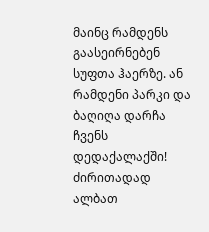მაინც რამდენს გაასეირნებენ სუფთა ჰაერზე. ან რამდენი პარკი და ბაღიღა დარჩა ჩვენს დედაქალაქში! ძირითადად ალბათ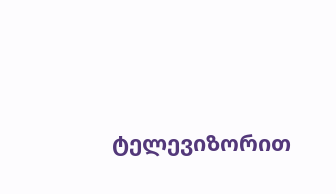ტელევიზორით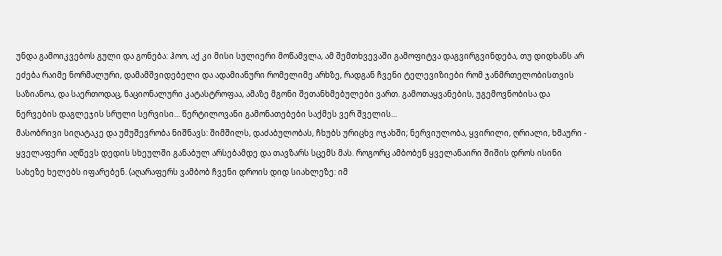უნდა გამოიკვებოს გული და გონება: ჰოო, აქ კი მისი სულიერი მოწამვლა, ამ შემთხვევაში გამოფიტვა დაგვირგვინდება, თუ დიდხანს არ ეძება რაიმე ნორმალური, დამამშვიდებელი და ადამიანური რომელიმე არხზე, რადგან ჩვენი ტელევიზიები რომ ჯანმრთელობისთვის საზიანოა, და საერთოდაც, ნაციონალური კატასტროფაა, ამაზე მგონი შეთანხმებულები ვართ. გამოთაყვანების, უგემოვნობისა და ნერვების დაგლეჯის სრული სერვისი... წერტილოვანი გამონათებები საქმეს ვერ შველის...
მასობრივი სიღატაკე და უმუშევრობა ნიშნავს: შიმშილს, დაძაბულობას, ჩხუბს ურიცხვ ოჯახში; ნერვიულობა, ყვირილი, ღრიალი, ხმაური - ყველაფერი აღწევს დედის სხეულში განაბულ არსებამდე და თავზარს სცემს მას. როგორც ამბობენ ყველანაირი შიშის დროს ისინი სახეზე ხელებს იფარებენ. (აღარაფერს ვამბობ ჩვენი დროის დიდ სიახლეზე: იმ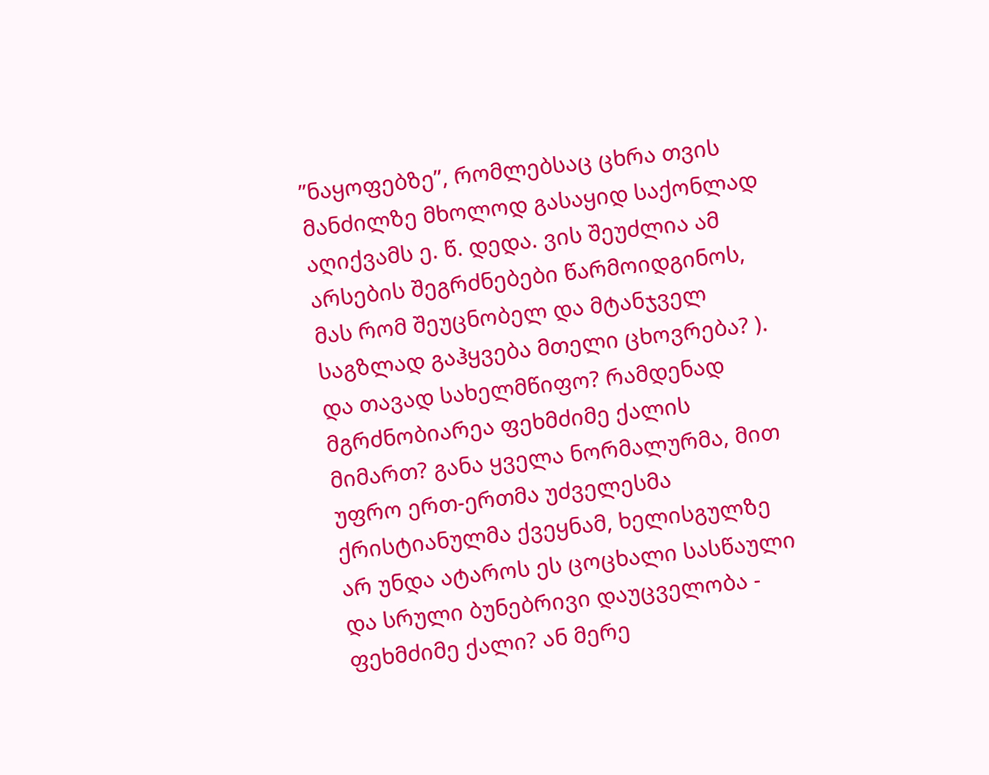”ნაყოფებზე”, რომლებსაც ცხრა თვის მანძილზე მხოლოდ გასაყიდ საქონლად აღიქვამს ე. წ. დედა. ვის შეუძლია ამ არსების შეგრძნებები წარმოიდგინოს, მას რომ შეუცნობელ და მტანჯველ საგზლად გაჰყვება მთელი ცხოვრება? ).
და თავად სახელმწიფო? რამდენად მგრძნობიარეა ფეხმძიმე ქალის მიმართ? განა ყველა ნორმალურმა, მით უფრო ერთ-ერთმა უძველესმა ქრისტიანულმა ქვეყნამ, ხელისგულზე არ უნდა ატაროს ეს ცოცხალი სასწაული და სრული ბუნებრივი დაუცველობა - ფეხმძიმე ქალი? ან მერე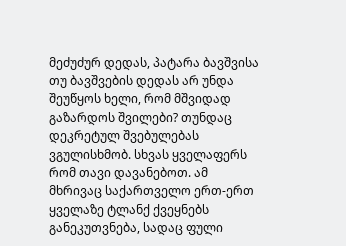მეძუძურ დედას, პატარა ბავშვისა თუ ბავშვების დედას არ უნდა შეუწყოს ხელი, რომ მშვიდად გაზარდოს შვილები? თუნდაც დეკრეტულ შვებულებას ვგულისხმობ. სხვას ყველაფერს რომ თავი დავანებოთ. ამ მხრივაც საქართველო ერთ-ერთ ყველაზე ტლანქ ქვეყნებს განეკუთვნება, სადაც ფული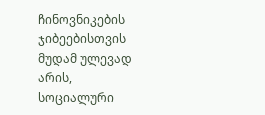ჩინოვნიკების ჯიბეებისთვის მუდამ ულევად არის, სოციალური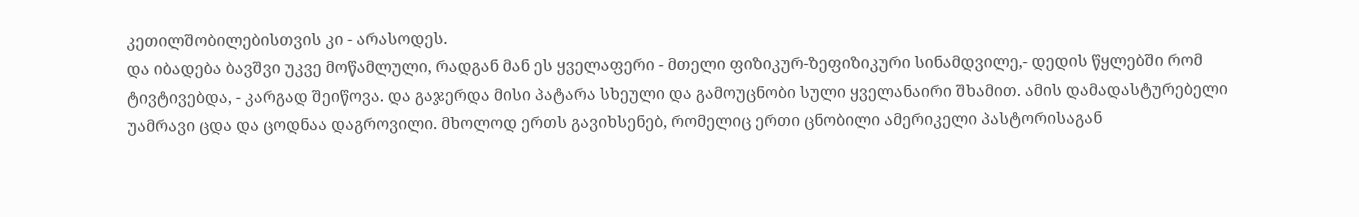კეთილშობილებისთვის კი - არასოდეს.
და იბადება ბავშვი უკვე მოწამლული, რადგან მან ეს ყველაფერი - მთელი ფიზიკურ-ზეფიზიკური სინამდვილე,- დედის წყლებში რომ ტივტივებდა, - კარგად შეიწოვა. და გაჯერდა მისი პატარა სხეული და გამოუცნობი სული ყველანაირი შხამით. ამის დამადასტურებელი უამრავი ცდა და ცოდნაა დაგროვილი. მხოლოდ ერთს გავიხსენებ, რომელიც ერთი ცნობილი ამერიკელი პასტორისაგან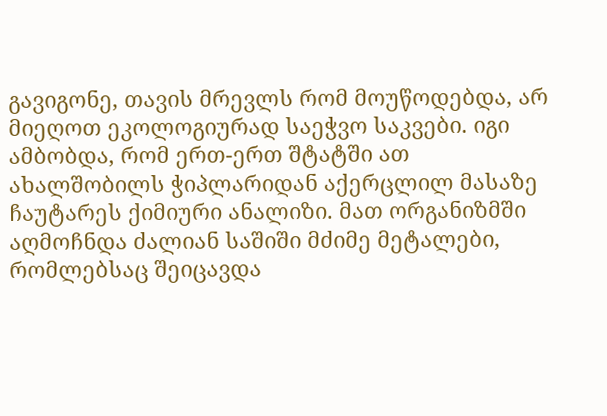გავიგონე, თავის მრევლს რომ მოუწოდებდა, არ მიეღოთ ეკოლოგიურად საეჭვო საკვები. იგი ამბობდა, რომ ერთ-ერთ შტატში ათ ახალშობილს ჭიპლარიდან აქერცლილ მასაზე ჩაუტარეს ქიმიური ანალიზი. მათ ორგანიზმში აღმოჩნდა ძალიან საშიში მძიმე მეტალები, რომლებსაც შეიცავდა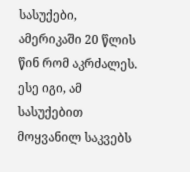სასუქები, ამერიკაში 20 წლის წინ რომ აკრძალეს. ესე იგი, ამ სასუქებით მოყვანილ საკვებს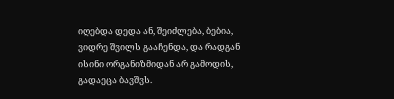იღებდა დედა ან, შეიძლება, ბებია, ვიდრე შვილს გააჩენდა, და რადგან ისინი ორგანიზმიდან არ გამოდის, გადაეცა ბავშვს.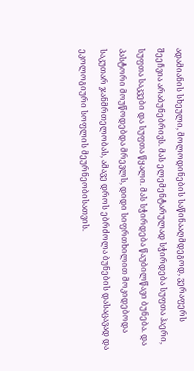ადამიანის სხეული, მოლოდინების საწინააღმდეგოდ, ვერაფერს შეეჩვია არაბუნებრივს. მას ელემენტარულად სჭირდება სუფთა ჰაერი, სუფთა საკვები და სუფთა წყალი. მას სჭირდება წაუბილწავი ბუნება. და პასტორი მოუწოდებდა მრევლს, დიდი სიფრთხილით მოკიდებოდა საკუთარ ჯანმრთელობას, ამავე დროს ებრძოლა ბუნების დასაცავად და ეკოლოგიური სოფლის მეურნეობისათვის.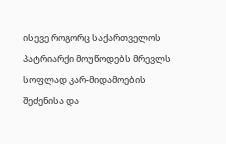ისევე როგორც საქართველოს პატრიარქი მოუწოდებს მრევლს სოფლად კარ-მიდამოების შეძენისა და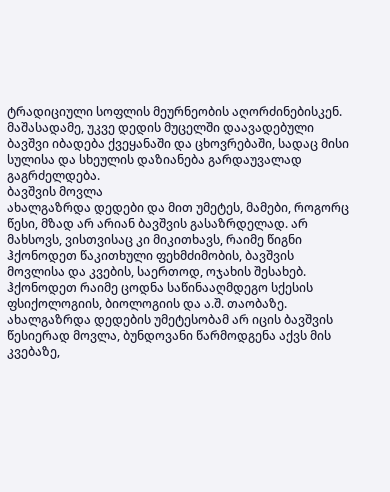ტრადიციული სოფლის მეურნეობის აღორძინებისკენ.
მაშასადამე, უკვე დედის მუცელში დაავადებული ბავშვი იბადება ქვეყანაში და ცხოვრებაში, სადაც მისი სულისა და სხეულის დაზიანება გარდაუვალად გაგრძელდება.
ბავშვის მოვლა
ახალგაზრდა დედები და მით უმეტეს, მამები, როგორც წესი, მზად არ არიან ბავშვის გასაზრდელად. არ მახსოვს, ვისთვისაც კი მიკითხავს, რაიმე წიგნი ჰქონოდეთ წაკითხული ფეხმძიმობის, ბავშვის მოვლისა და კვების, საერთოდ, ოჯახის შესახებ. ჰქონოდეთ რაიმე ცოდნა საწინააღმდეგო სქესის ფსიქოლოგიის, ბიოლოგიის და ა.შ. თაობაზე. ახალგაზრდა დედების უმეტესობამ არ იცის ბავშვის წესიერად მოვლა, ბუნდოვანი წარმოდგენა აქვს მის კვებაზე,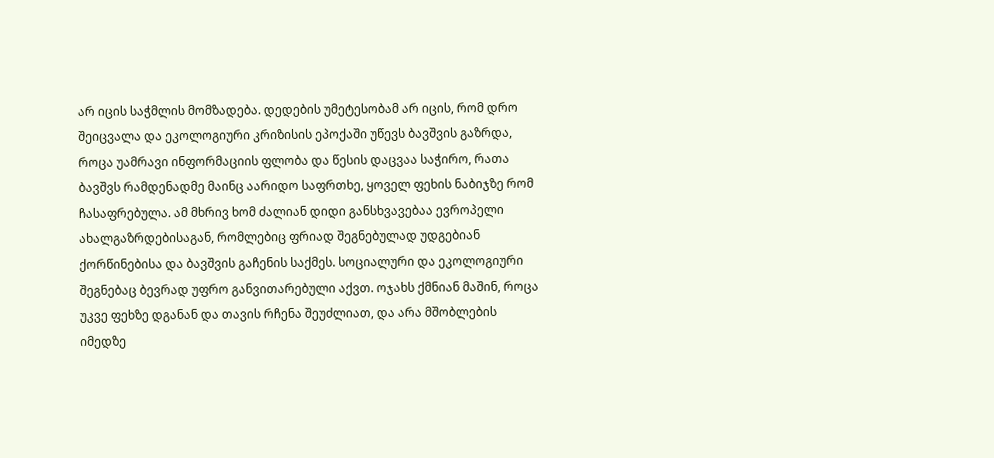არ იცის საჭმლის მომზადება. დედების უმეტესობამ არ იცის, რომ დრო შეიცვალა და ეკოლოგიური კრიზისის ეპოქაში უწევს ბავშვის გაზრდა, როცა უამრავი ინფორმაციის ფლობა და წესის დაცვაა საჭირო, რათა ბავშვს რამდენადმე მაინც აარიდო საფრთხე, ყოველ ფეხის ნაბიჯზე რომ ჩასაფრებულა. ამ მხრივ ხომ ძალიან დიდი განსხვავებაა ევროპელი ახალგაზრდებისაგან, რომლებიც ფრიად შეგნებულად უდგებიან ქორწინებისა და ბავშვის გაჩენის საქმეს. სოციალური და ეკოლოგიური შეგნებაც ბევრად უფრო განვითარებული აქვთ. ოჯახს ქმნიან მაშინ, როცა უკვე ფეხზე დგანან და თავის რჩენა შეუძლიათ, და არა მშობლების იმედზე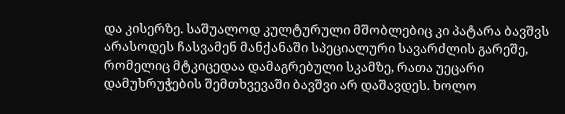და კისერზე. საშუალოდ კულტურული მშობლებიც კი პატარა ბავშვს არასოდეს ჩასვამენ მანქანაში სპეციალური სავარძლის გარეშე, რომელიც მტკიცედაა დამაგრებული სკამზე, რათა უეცარი დამუხრუჭების შემთხვევაში ბავშვი არ დაშავდეს. ხოლო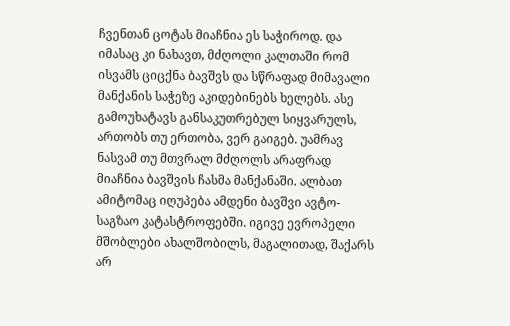ჩვენთან ცოტას მიაჩნია ეს საჭიროდ. და იმასაც კი ნახავთ, მძღოლი კალთაში რომ ისვამს ციცქნა ბავშვს და სწრაფად მიმავალი მანქანის საჭეზე აკიდებინებს ხელებს. ასე გამოუხატავს განსაკუთრებულ სიყვარულს, ართობს თუ ერთობა, ვერ გაიგებ. უამრავ ნასვამ თუ მთვრალ მძღოლს არაფრად მიაჩნია ბავშვის ჩასმა მანქანაში. ალბათ ამიტომაც იღუპება ამდენი ბავშვი ავტო-საგზაო კატასტროფებში. იგივე ევროპელი მშობლები ახალშობილს, მაგალითად, შაქარს არ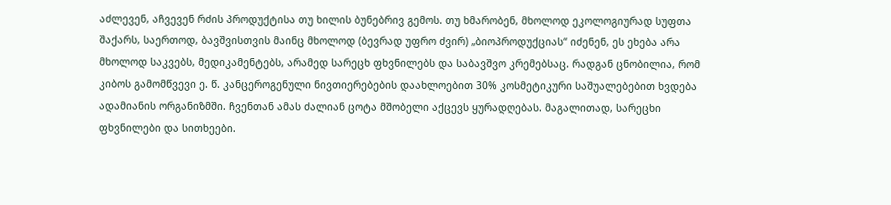აძლევენ, აჩვევენ რძის პროდუქტისა თუ ხილის ბუნებრივ გემოს. თუ ხმარობენ, მხოლოდ ეკოლოგიურად სუფთა შაქარს, საერთოდ, ბავშვისთვის მაინც მხოლოდ (ბევრად უფრო ძვირ) „ბიოპროდუქციას“ იძენენ, ეს ეხება არა მხოლოდ საკვებს, მედიკამენტებს, არამედ სარეცხ ფხვნილებს და საბავშვო კრემებსაც. რადგან ცნობილია, რომ კიბოს გამომწვევი ე. წ. კანცეროგენული ნივთიერებების დაახლოებით 30% კოსმეტიკური საშუალებებით ხვდება ადამიანის ორგანიზმში. ჩვენთან ამას ძალიან ცოტა მშობელი აქცევს ყურადღებას. მაგალითად, სარეცხი ფხვნილები და სითხეები.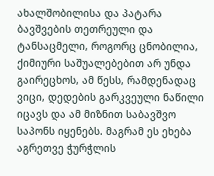ახალშობილისა და პატარა ბავშვების თეთრეული და ტანსაცმელი, როგორც ცნობილია, ქიმიური საშუალებებით არ უნდა გაირეცხოს, ამ წესს, რამდენადაც ვიცი, დედების გარკვეული ნაწილი იცავს და ამ მიზნით საბავშვო საპონს იყენებს. მაგრამ ეს ეხება აგრეთვე ჭურჭლის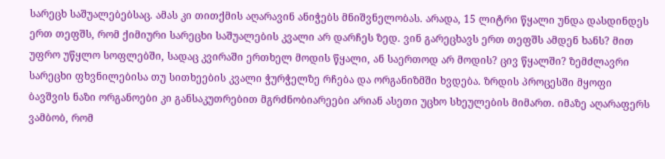სარეცხ საშუალებებსაც. ამას კი თითქმის აღარავინ ანიჭებს მნიშვნელობას. არადა, 15 ლიტრი წყალი უნდა დასდინდეს ერთ თეფშს, რომ ქიმიური სარეცხი საშუალების კვალი არ დარჩეს ზედ. ვინ გარეცხავს ერთ თეფშს ამდენ ხანს? მით უფრო უწყლო სოფლებში, სადაც კვირაში ერთხელ მოდის წყალი, ან საერთოდ არ მოდის? ცივ წყალში? ზემძლავრი სარეცხი ფხვნილებისა თუ სითხეების კვალი ჭურჭელზე რჩება და ორგანიზმში ხვდება. ზრდის პროცესში მყოფი ბავშვის ნაზი ორგანოები კი განსაკუთრებით მგრძნობიარეები არიან ასეთი უცხო სხეულების მიმართ. იმაზე აღარაფერს ვამბობ, რომ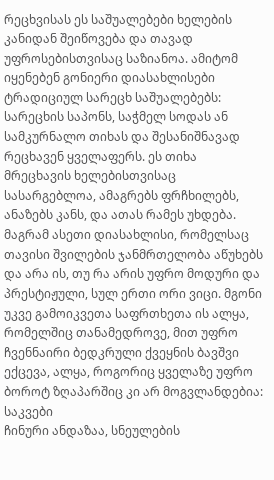რეცხვისას ეს საშუალებები ხელების კანიდან შეიწოვება და თავად უფროსებისთვისაც საზიანოა. ამიტომ იყენებენ გონიერი დიასახლისები ტრადიციულ სარეცხ საშუალებებს: სარეცხის საპონს, საჭმელ სოდას ან სამკურნალო თიხას და შესანიშნავად რეცხავენ ყველაფერს. ეს თიხა მრეცხავის ხელებისთვისაც სასარგებლოა, ამაგრებს ფრჩხილებს, ანაზებს კანს, და ათას რამეს უხდება. მაგრამ ასეთი დიასახლისი, რომელსაც თავისი შვილების ჯანმრთელობა აწუხებს და არა ის, თუ რა არის უფრო მოდური და პრესტიჟული, სულ ერთი ორი ვიცი. მგონი უკვე გამოიკვეთა საფრთხეთა ის ალყა, რომელშიც თანამედროვე, მით უფრო ჩვენნაირი ბედკრული ქვეყნის ბავშვი ექცევა, ალყა, როგორიც ყველაზე უფრო ბოროტ ზღაპარშიც კი არ მოგვლანდებია:
საკვები
ჩინური ანდაზაა, სნეულების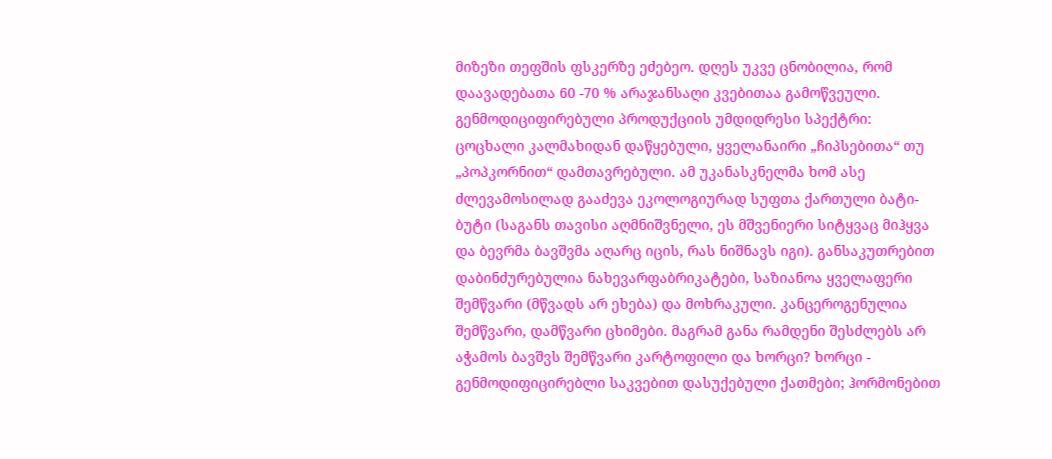მიზეზი თეფშის ფსკერზე ეძებეო. დღეს უკვე ცნობილია, რომ დაავადებათა 60 -70 % არაჯანსაღი კვებითაა გამოწვეული.
გენმოდიციფირებული პროდუქციის უმდიდრესი სპექტრი: ცოცხალი კალმახიდან დაწყებული, ყველანაირი „ჩიპსებითა“ თუ „პოპკორნით“ დამთავრებული. ამ უკანასკნელმა ხომ ასე ძლევამოსილად გააძევა ეკოლოგიურად სუფთა ქართული ბატი-ბუტი (საგანს თავისი აღმნიშვნელი, ეს მშვენიერი სიტყვაც მიჰყვა და ბევრმა ბავშვმა აღარც იცის, რას ნიშნავს იგი). განსაკუთრებით დაბინძურებულია ნახევარფაბრიკატები, საზიანოა ყველაფერი შემწვარი (მწვადს არ ეხება) და მოხრაკული. კანცეროგენულია შემწვარი, დამწვარი ცხიმები. მაგრამ განა რამდენი შესძლებს არ აჭამოს ბავშვს შემწვარი კარტოფილი და ხორცი? ხორცი - გენმოდიფიცირებლი საკვებით დასუქებული ქათმები; ჰორმონებით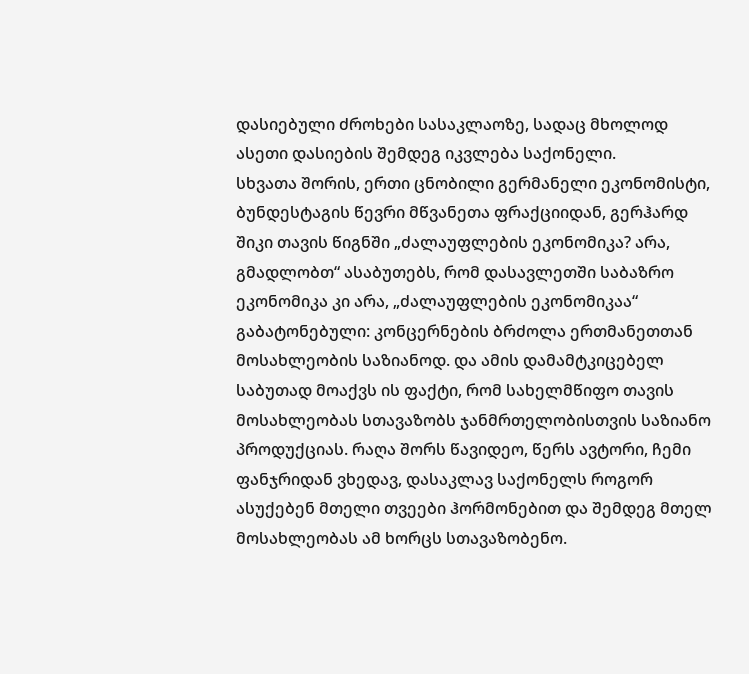დასიებული ძროხები სასაკლაოზე, სადაც მხოლოდ ასეთი დასიების შემდეგ იკვლება საქონელი.
სხვათა შორის, ერთი ცნობილი გერმანელი ეკონომისტი, ბუნდესტაგის წევრი მწვანეთა ფრაქციიდან, გერჰარდ შიკი თავის წიგნში „ძალაუფლების ეკონომიკა? არა, გმადლობთ“ ასაბუთებს, რომ დასავლეთში საბაზრო ეკონომიკა კი არა, „ძალაუფლების ეკონომიკაა“ გაბატონებული: კონცერნების ბრძოლა ერთმანეთთან მოსახლეობის საზიანოდ. და ამის დამამტკიცებელ საბუთად მოაქვს ის ფაქტი, რომ სახელმწიფო თავის მოსახლეობას სთავაზობს ჯანმრთელობისთვის საზიანო პროდუქციას. რაღა შორს წავიდეო, წერს ავტორი, ჩემი ფანჯრიდან ვხედავ, დასაკლავ საქონელს როგორ ასუქებენ მთელი თვეები ჰორმონებით და შემდეგ მთელ მოსახლეობას ამ ხორცს სთავაზობენო.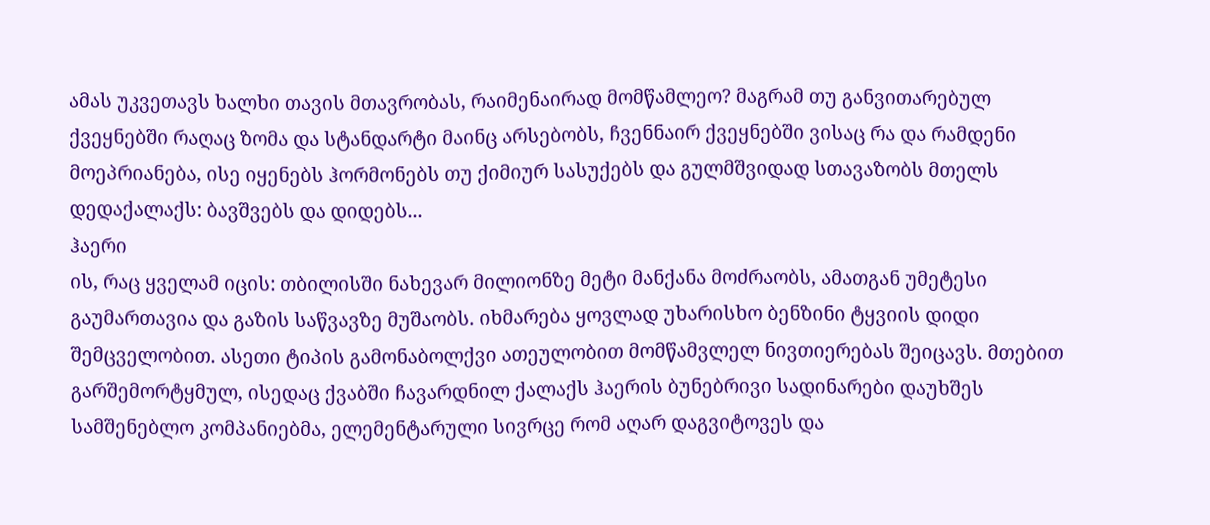ამას უკვეთავს ხალხი თავის მთავრობას, რაიმენაირად მომწამლეო? მაგრამ თუ განვითარებულ ქვეყნებში რაღაც ზომა და სტანდარტი მაინც არსებობს, ჩვენნაირ ქვეყნებში ვისაც რა და რამდენი მოეპრიანება, ისე იყენებს ჰორმონებს თუ ქიმიურ სასუქებს და გულმშვიდად სთავაზობს მთელს დედაქალაქს: ბავშვებს და დიდებს...
ჰაერი
ის, რაც ყველამ იცის: თბილისში ნახევარ მილიონზე მეტი მანქანა მოძრაობს, ამათგან უმეტესი გაუმართავია და გაზის საწვავზე მუშაობს. იხმარება ყოვლად უხარისხო ბენზინი ტყვიის დიდი შემცველობით. ასეთი ტიპის გამონაბოლქვი ათეულობით მომწამვლელ ნივთიერებას შეიცავს. მთებით გარშემორტყმულ, ისედაც ქვაბში ჩავარდნილ ქალაქს ჰაერის ბუნებრივი სადინარები დაუხშეს სამშენებლო კომპანიებმა, ელემენტარული სივრცე რომ აღარ დაგვიტოვეს და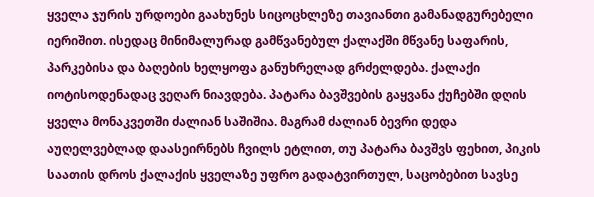ყველა ჯურის ურდოები გაახუნეს სიცოცხლეზე თავიანთი გამანადგურებელი იერიშით. ისედაც მინიმალურად გამწვანებულ ქალაქში მწვანე საფარის, პარკებისა და ბაღების ხელყოფა განუხრელად გრძელდება. ქალაქი იოტისოდენადაც ვეღარ ნიავდება. პატარა ბავშვების გაყვანა ქუჩებში დღის ყველა მონაკვეთში ძალიან საშიშია. მაგრამ ძალიან ბევრი დედა აუღელვებლად დაასეირნებს ჩვილს ეტლით, თუ პატარა ბავშვს ფეხით, პიკის საათის დროს ქალაქის ყველაზე უფრო გადატვირთულ, საცობებით სავსე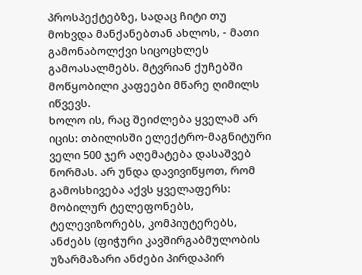პროსპექტებზე, სადაც ჩიტი თუ მოხვდა მანქანებთან ახლოს, - მათი გამონაბოლქვი სიცოცხლეს გამოასალმებს. მტვრიან ქუჩებში მოწყობილი კაფეები მწარე ღიმილს იწვევს.
ხოლო ის, რაც შეიძლება ყველამ არ იცის: თბილისში ელექტრო-მაგნიტური ველი 500 ჯერ აღემატება დასაშვებ ნორმას. არ უნდა დავივიწყოთ, რომ გამოსხივება აქვს ყველაფერს: მობილურ ტელეფონებს, ტელევიზორებს, კომპიუტერებს, ანძებს (ფიჭური კავშირგაბმულობის უზარმაზარი ანძები პირდაპირ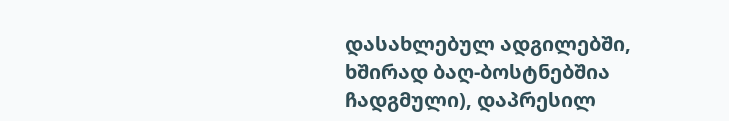დასახლებულ ადგილებში, ხშირად ბაღ-ბოსტნებშია ჩადგმული), დაპრესილ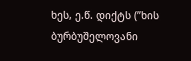ხეს, ე.წ. დიქტს (”ხის ბურბუშელოვანი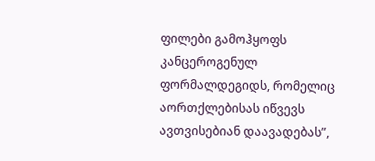ფილები გამოჰყოფს კანცეროგენულ ფორმალდეგიდს, რომელიც აორთქლებისას იწვევს ავთვისებიან დაავადებას”,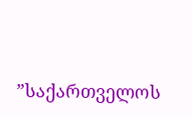”საქართველოს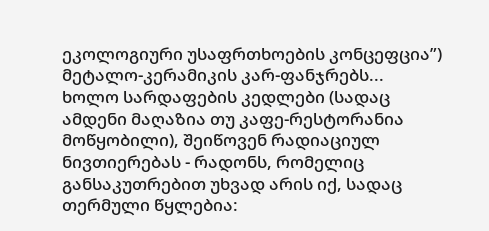ეკოლოგიური უსაფრთხოების კონცეფცია”) მეტალო-კერამიკის კარ-ფანჯრებს... ხოლო სარდაფების კედლები (სადაც ამდენი მაღაზია თუ კაფე-რესტორანია მოწყობილი), შეიწოვენ რადიაციულ ნივთიერებას - რადონს, რომელიც განსაკუთრებით უხვად არის იქ, სადაც თერმული წყლებია: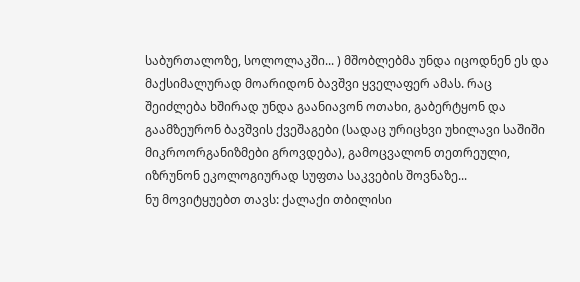საბურთალოზე, სოლოლაკში... ) მშობლებმა უნდა იცოდნენ ეს და მაქსიმალურად მოარიდონ ბავშვი ყველაფერ ამას. რაც შეიძლება ხშირად უნდა გაანიავონ ოთახი, გაბერტყონ და გაამზეურონ ბავშვის ქვეშაგები (სადაც ურიცხვი უხილავი საშიში მიკროორგანიზმები გროვდება), გამოცვალონ თეთრეული, იზრუნონ ეკოლოგიურად სუფთა საკვების შოვნაზე...
ნუ მოვიტყუებთ თავს: ქალაქი თბილისი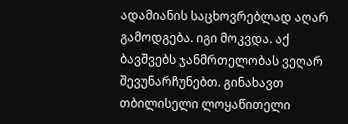ადამიანის საცხოვრებლად აღარ გამოდგება. იგი მოკვდა. აქ ბავშვებს ჯანმრთელობას ვეღარ შევუნარჩუნებთ. გინახავთ თბილისელი ლოყაწითელი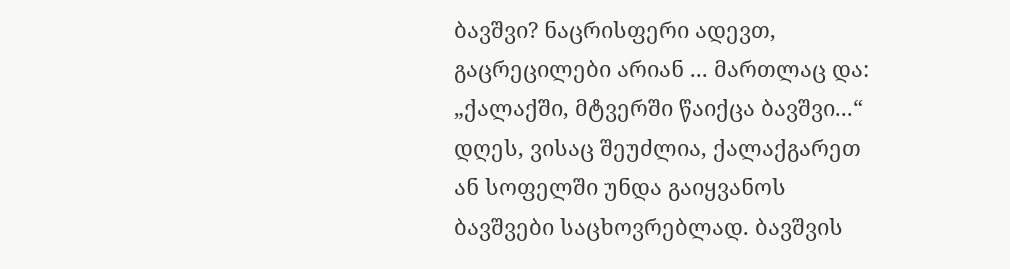ბავშვი? ნაცრისფერი ადევთ, გაცრეცილები არიან ... მართლაც და: „ქალაქში, მტვერში წაიქცა ბავშვი...“ დღეს, ვისაც შეუძლია, ქალაქგარეთ ან სოფელში უნდა გაიყვანოს ბავშვები საცხოვრებლად. ბავშვის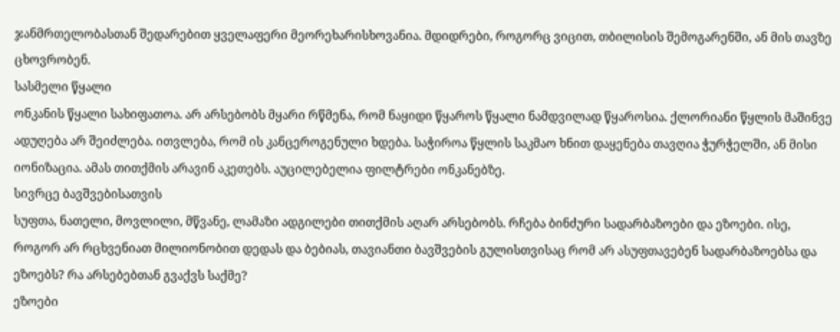ჯანმრთელობასთან შედარებით ყველაფერი მეორეხარისხოვანია. მდიდრები, როგორც ვიცით, თბილისის შემოგარენში, ან მის თავზე ცხოვრობენ.
სასმელი წყალი
ონკანის წყალი სახიფათოა. არ არსებობს მყარი რწმენა, რომ ნაყიდი წყაროს წყალი ნამდვილად წყაროსია. ქლორიანი წყლის მაშინვე ადუღება არ შეიძლება. ითვლება, რომ ის კანცეროგენული ხდება. საჭიროა წყლის საკმაო ხნით დაყენება თავღია ჭურჭელში, ან მისი იონიზაცია. ამას თითქმის არავინ აკეთებს. აუცილებელია ფილტრები ონკანებზე.
სივრცე ბავშვებისათვის
სუფთა, ნათელი, მოვლილი, მწვანე, ლამაზი ადგილები თითქმის აღარ არსებობს. რჩება ბინძური სადარბაზოები და ეზოები. ისე, როგორ არ რცხვენიათ მილიონობით დედას და ბებიას, თავიანთი ბავშვების გულისთვისაც რომ არ ასუფთავებენ სადარბაზოებსა და ეზოებს? რა არსებებთან გვაქვს საქმე?
ეზოები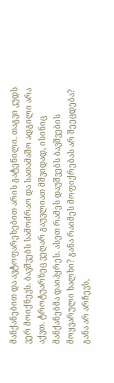მანქანებით და ავტოფარეხებით არის გატენილი. თაგვი კუდს ვერ მოიქნევს. ბავშვებს სამოძრაო და სათამაშო ადგილი არა აქვთ. ტროტუარზეც ვეღარ გაუვლიათ მშვიდად, ისინიც მანქანებმა დაიპყრეს. ასეთ რამეს დაუშვებს ბავშვების მოყვარული ხალხი? განა რაიმეს მოფიქრებას არ შეეცდება? განა არ არჩევს,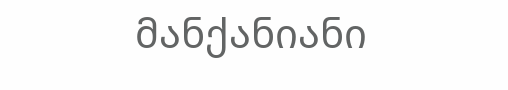მანქანიანი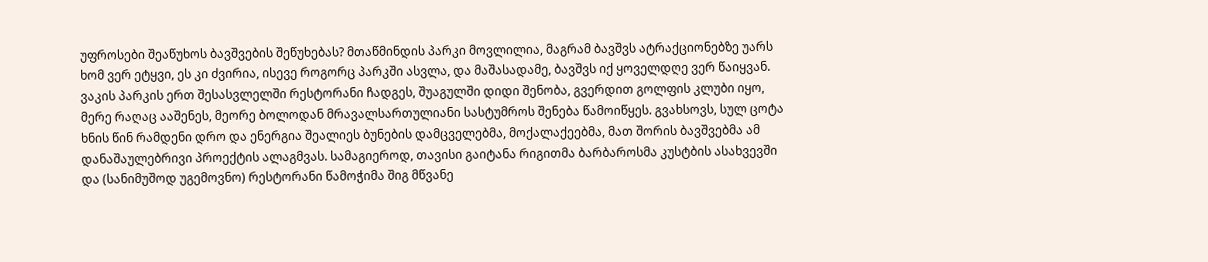უფროსები შეაწუხოს ბავშვების შეწუხებას? მთაწმინდის პარკი მოვლილია, მაგრამ ბავშვს ატრაქციონებზე უარს ხომ ვერ ეტყვი, ეს კი ძვირია, ისევე როგორც პარკში ასვლა, და მაშასადამე, ბავშვს იქ ყოველდღე ვერ წაიყვან. ვაკის პარკის ერთ შესასვლელში რესტორანი ჩადგეს, შუაგულში დიდი შენობა, გვერდით გოლფის კლუბი იყო, მერე რაღაც ააშენეს, მეორე ბოლოდან მრავალსართულიანი სასტუმროს შენება წამოიწყეს. გვახსოვს, სულ ცოტა ხნის წინ რამდენი დრო და ენერგია შეალიეს ბუნების დამცველებმა, მოქალაქეებმა, მათ შორის ბავშვებმა ამ დანაშაულებრივი პროექტის ალაგმვას. სამაგიეროდ, თავისი გაიტანა რიგითმა ბარბაროსმა კუსტბის ასახვევში და (სანიმუშოდ უგემოვნო) რესტორანი წამოჭიმა შიგ მწვანე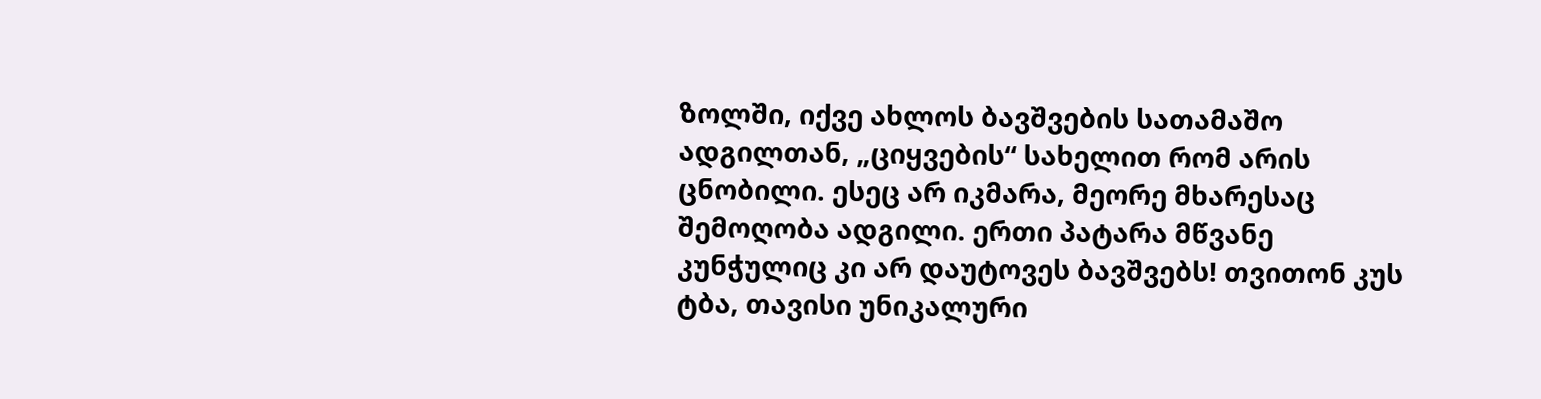ზოლში, იქვე ახლოს ბავშვების სათამაშო ადგილთან, „ციყვების“ სახელით რომ არის ცნობილი. ესეც არ იკმარა, მეორე მხარესაც შემოღობა ადგილი. ერთი პატარა მწვანე კუნჭულიც კი არ დაუტოვეს ბავშვებს! თვითონ კუს ტბა, თავისი უნიკალური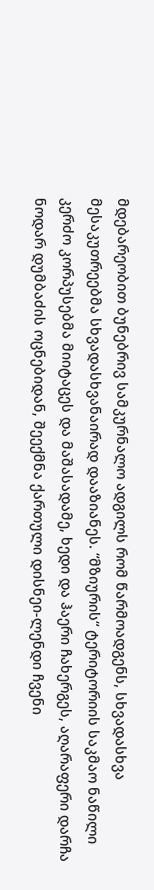მდებარეობით ბუნებრივ სამკურნალო ადგილს რომ წარმოადგენს, სხვადასხვა მესაკუთრეებმა სხვადასხვანაირად დააზიანეს. “მზიურის“ ტერიტორიის საკმაო ნაწილი კერძო კორპუსებმა მიიტაცეს და მაშასადამე, ხედი და ჰაერი ჩახერგეს, აღარაფერი დარჩა ნოდარ დუმბაძის ოცნებიდან, შეექმნა ქართული დისნეი-ლენდი ჩვენი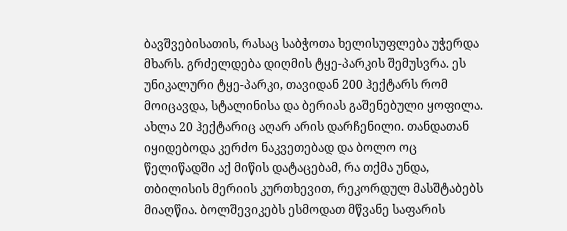ბავშვებისათის, რასაც საბჭოთა ხელისუფლება უჭერდა მხარს. გრძელდება დიღმის ტყე-პარკის შემუსვრა. ეს უნიკალური ტყე-პარკი, თავიდან 200 ჰექტარს რომ მოიცავდა, სტალინისა და ბერიას გაშენებული ყოფილა. ახლა 20 ჰექტარიც აღარ არის დარჩენილი. თანდათან იყიდებოდა კერძო ნაკვეთებად და ბოლო ოც წელიწადში აქ მიწის დატაცებამ, რა თქმა უნდა, თბილისის მერიის კურთხევით, რეკორდულ მასშტაბებს მიაღწია. ბოლშევიკებს ესმოდათ მწვანე საფარის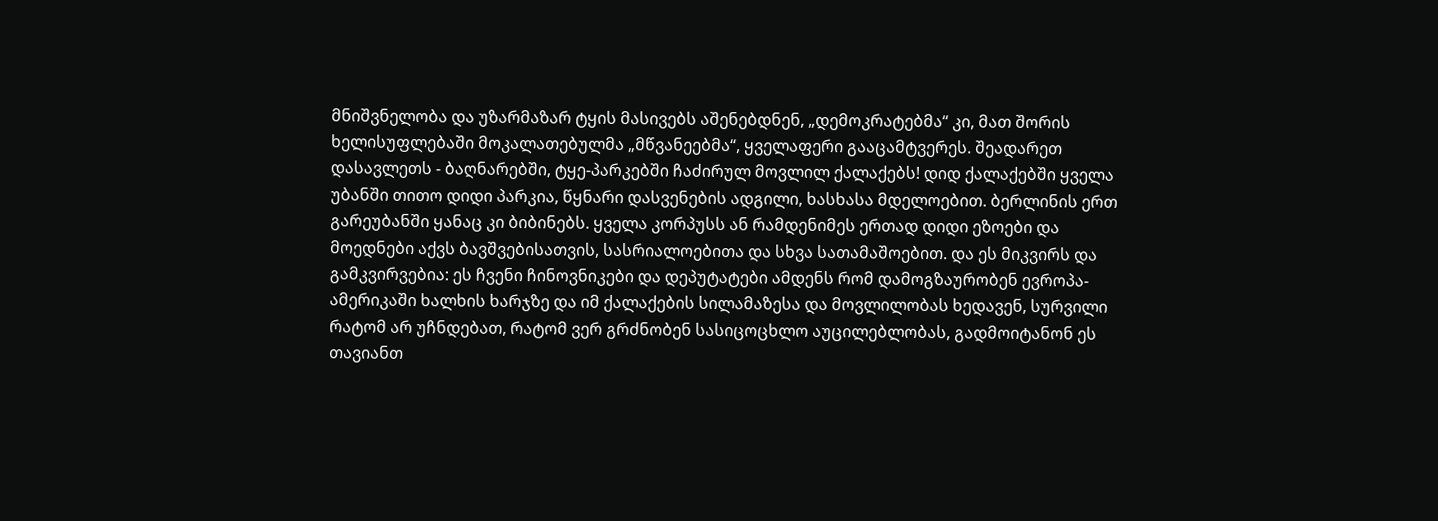მნიშვნელობა და უზარმაზარ ტყის მასივებს აშენებდნენ, „დემოკრატებმა“ კი, მათ შორის ხელისუფლებაში მოკალათებულმა „მწვანეებმა“, ყველაფერი გააცამტვერეს. შეადარეთ დასავლეთს - ბაღნარებში, ტყე-პარკებში ჩაძირულ მოვლილ ქალაქებს! დიდ ქალაქებში ყველა უბანში თითო დიდი პარკია, წყნარი დასვენების ადგილი, ხასხასა მდელოებით. ბერლინის ერთ გარეუბანში ყანაც კი ბიბინებს. ყველა კორპუსს ან რამდენიმეს ერთად დიდი ეზოები და მოედნები აქვს ბავშვებისათვის, სასრიალოებითა და სხვა სათამაშოებით. და ეს მიკვირს და გამკვირვებია: ეს ჩვენი ჩინოვნიკები და დეპუტატები ამდენს რომ დამოგზაურობენ ევროპა-ამერიკაში ხალხის ხარჯზე და იმ ქალაქების სილამაზესა და მოვლილობას ხედავენ, სურვილი რატომ არ უჩნდებათ, რატომ ვერ გრძნობენ სასიცოცხლო აუცილებლობას, გადმოიტანონ ეს თავიანთ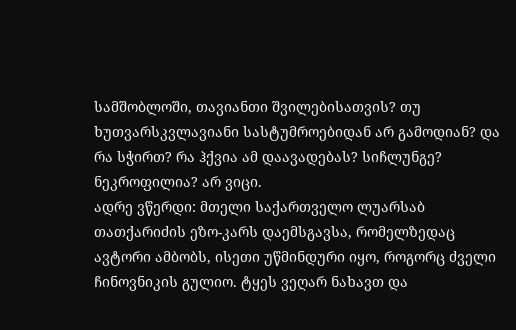სამშობლოში, თავიანთი შვილებისათვის? თუ ხუთვარსკვლავიანი სასტუმროებიდან არ გამოდიან? და რა სჭირთ? რა ჰქვია ამ დაავადებას? სიჩლუნგე? ნეკროფილია? არ ვიცი.
ადრე ვწერდი: მთელი საქართველო ლუარსაბ თათქარიძის ეზო-კარს დაემსგავსა, რომელზედაც ავტორი ამბობს, ისეთი უწმინდური იყო, როგორც ძველი ჩინოვნიკის გულიო. ტყეს ვეღარ ნახავთ და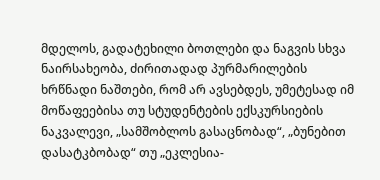მდელოს, გადატეხილი ბოთლები და ნაგვის სხვა ნაირსახეობა, ძირითადად პურმარილების ხრწნადი ნაშთები, რომ არ ავსებდეს, უმეტესად იმ მოწაფეებისა თუ სტუდენტების ექსკურსიების ნაკვალევი, „სამშობლოს გასაცნობად“, „ბუნებით დასატკბობად“ თუ „ეკლესია-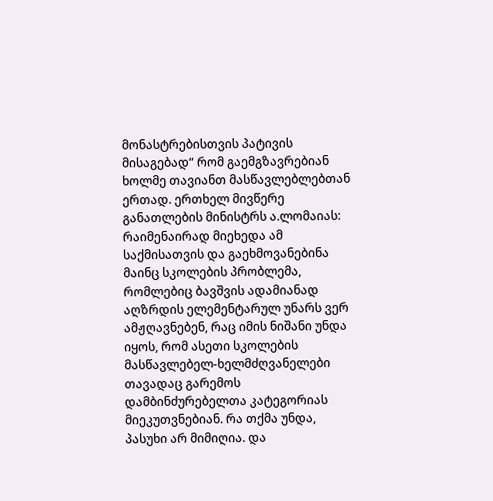მონასტრებისთვის პატივის მისაგებად“ რომ გაემგზავრებიან ხოლმე თავიანთ მასწავლებლებთან ერთად. ერთხელ მივწერე განათლების მინისტრს ა.ლომაიას: რაიმენაირად მიეხედა ამ საქმისათვის და გაეხმოვანებინა მაინც სკოლების პრობლემა, რომლებიც ბავშვის ადამიანად აღზრდის ელემენტარულ უნარს ვერ ამჟღავნებენ, რაც იმის ნიშანი უნდა იყოს, რომ ასეთი სკოლების მასწავლებელ-ხელმძღვანელები თავადაც გარემოს დამბინძურებელთა კატეგორიას მიეკუთვნებიან. რა თქმა უნდა, პასუხი არ მიმიღია. და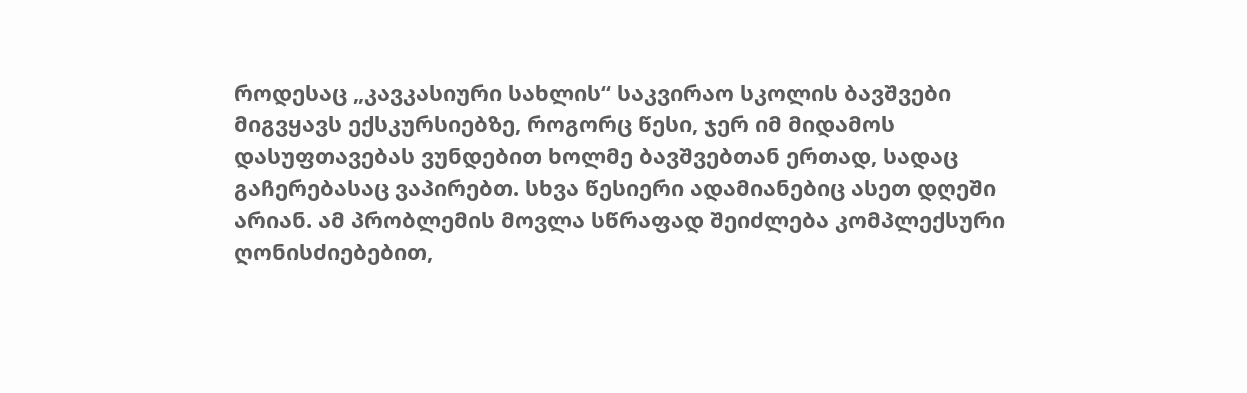როდესაც „კავკასიური სახლის“ საკვირაო სკოლის ბავშვები მიგვყავს ექსკურსიებზე, როგორც წესი, ჯერ იმ მიდამოს დასუფთავებას ვუნდებით ხოლმე ბავშვებთან ერთად, სადაც გაჩერებასაც ვაპირებთ. სხვა წესიერი ადამიანებიც ასეთ დღეში არიან. ამ პრობლემის მოვლა სწრაფად შეიძლება კომპლექსური ღონისძიებებით,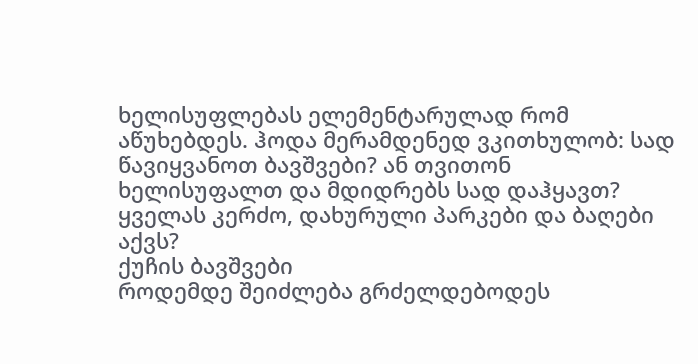ხელისუფლებას ელემენტარულად რომ აწუხებდეს. ჰოდა მერამდენედ ვკითხულობ: სად წავიყვანოთ ბავშვები? ან თვითონ ხელისუფალთ და მდიდრებს სად დაჰყავთ? ყველას კერძო, დახურული პარკები და ბაღები აქვს?
ქუჩის ბავშვები
როდემდე შეიძლება გრძელდებოდეს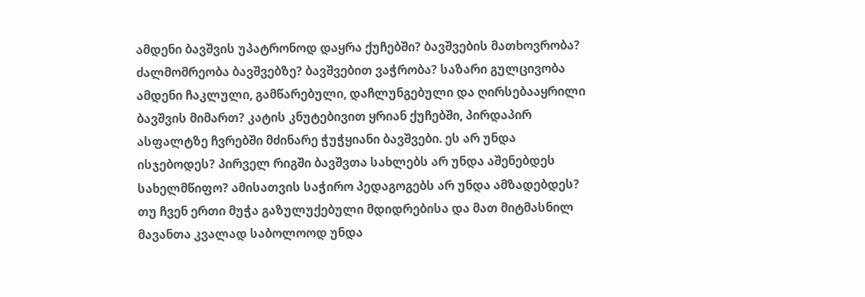ამდენი ბავშვის უპატრონოდ დაყრა ქუჩებში? ბავშვების მათხოვრობა? ძალმომრეობა ბავშვებზე? ბავშვებით ვაჭრობა? საზარი გულცივობა ამდენი ჩაკლული, გამწარებული, დაჩლუნგებული და ღირსებააყრილი ბავშვის მიმართ? კატის კნუტებივით ყრიან ქუჩებში, პირდაპირ ასფალტზე ჩვრებში მძინარე ჭუჭყიანი ბავშვები. ეს არ უნდა ისჯებოდეს? პირველ რიგში ბავშვთა სახლებს არ უნდა აშენებდეს სახელმწიფო? ამისათვის საჭირო პედაგოგებს არ უნდა ამზადებდეს? თუ ჩვენ ერთი მუჭა გაზულუქებული მდიდრებისა და მათ მიტმასნილ მავანთა კვალად საბოლოოდ უნდა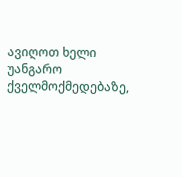ავიღოთ ხელი უანგარო ქველმოქმედებაზე,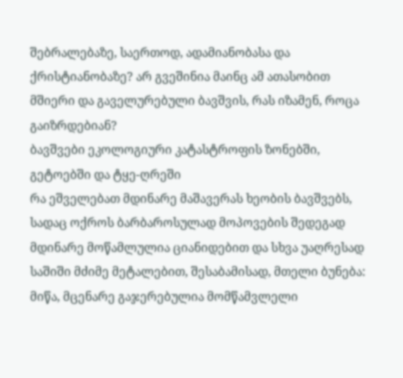შებრალებაზე, საერთოდ, ადამიანობასა და ქრისტიანობაზე? არ გვეშინია მაინც ამ ათასობით მშიერი და გაველურებული ბავშვის, რას იზამენ, როცა გაიზრდებიან?
ბავშვები ეკოლოგიური კატასტროფის ზონებში, გეტოებში და ტყე-ღრეში
რა ეშველებათ მდინარე მაშავერას ხეობის ბავშვებს, სადაც ოქროს ბარბაროსულად მოპოვების შედეგად მდინარე მოწამლულია ციანიდებით და სხვა უაღრესად საშიში მძიმე მეტალებით, შესაბამისად, მთელი ბუნება: მიწა, მცენარე გაჯერებულია მომწამვლელი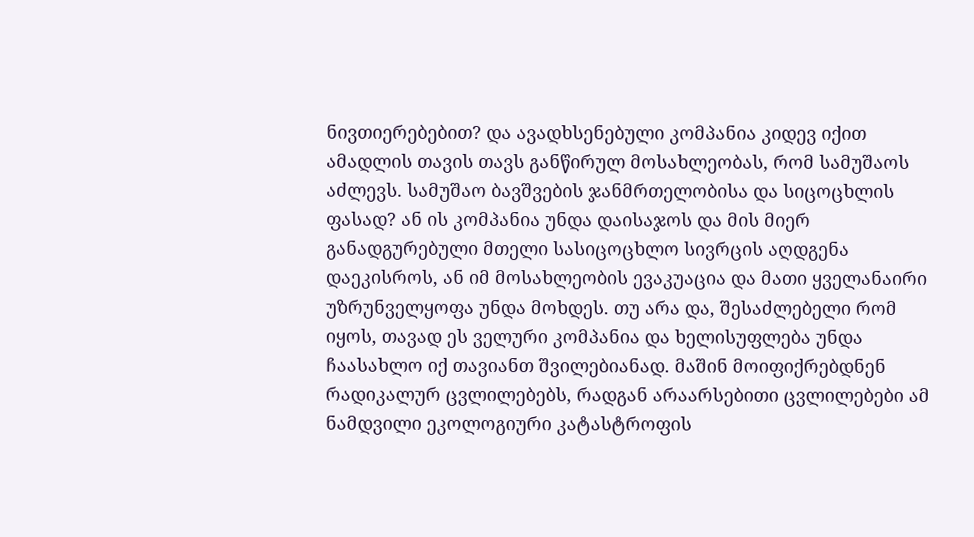ნივთიერებებით? და ავადხსენებული კომპანია კიდევ იქით ამადლის თავის თავს განწირულ მოსახლეობას, რომ სამუშაოს აძლევს. სამუშაო ბავშვების ჯანმრთელობისა და სიცოცხლის ფასად? ან ის კომპანია უნდა დაისაჯოს და მის მიერ განადგურებული მთელი სასიცოცხლო სივრცის აღდგენა დაეკისროს, ან იმ მოსახლეობის ევაკუაცია და მათი ყველანაირი უზრუნველყოფა უნდა მოხდეს. თუ არა და, შესაძლებელი რომ იყოს, თავად ეს ველური კომპანია და ხელისუფლება უნდა ჩაასახლო იქ თავიანთ შვილებიანად. მაშინ მოიფიქრებდნენ რადიკალურ ცვლილებებს, რადგან არაარსებითი ცვლილებები ამ ნამდვილი ეკოლოგიური კატასტროფის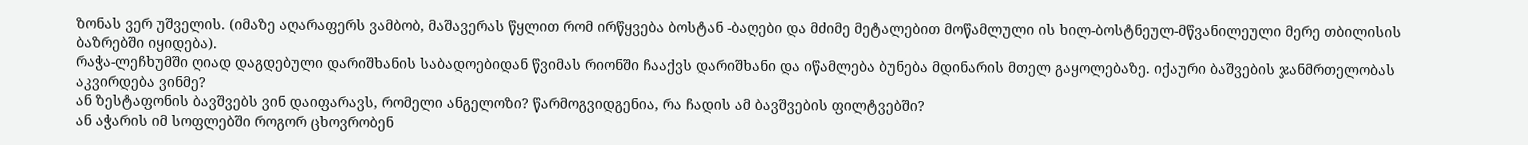ზონას ვერ უშველის. (იმაზე აღარაფერს ვამბობ, მაშავერას წყლით რომ ირწყვება ბოსტან -ბაღები და მძიმე მეტალებით მოწამლული ის ხილ-ბოსტნეულ-მწვანილეული მერე თბილისის ბაზრებში იყიდება).
რაჭა-ლეჩხუმში ღიად დაგდებული დარიშხანის საბადოებიდან წვიმას რიონში ჩააქვს დარიშხანი და იწამლება ბუნება მდინარის მთელ გაყოლებაზე. იქაური ბაშვების ჯანმრთელობას აკვირდება ვინმე?
ან ზესტაფონის ბავშვებს ვინ დაიფარავს, რომელი ანგელოზი? წარმოგვიდგენია, რა ჩადის ამ ბავშვების ფილტვებში?
ან აჭარის იმ სოფლებში როგორ ცხოვრობენ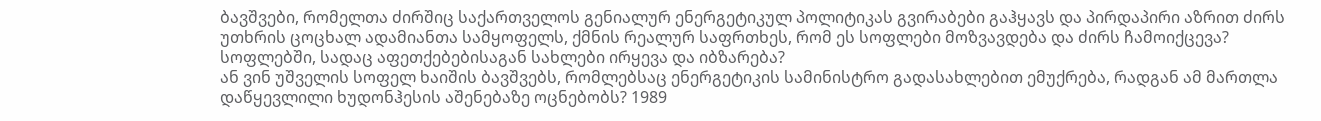ბავშვები, რომელთა ძირშიც საქართველოს გენიალურ ენერგეტიკულ პოლიტიკას გვირაბები გაჰყავს და პირდაპირი აზრით ძირს უთხრის ცოცხალ ადამიანთა სამყოფელს, ქმნის რეალურ საფრთხეს, რომ ეს სოფლები მოზვავდება და ძირს ჩამოიქცევა? სოფლებში, სადაც აფეთქებებისაგან სახლები ირყევა და იბზარება?
ან ვინ უშველის სოფელ ხაიშის ბავშვებს, რომლებსაც ენერგეტიკის სამინისტრო გადასახლებით ემუქრება, რადგან ამ მართლა დაწყევლილი ხუდონჰესის აშენებაზე ოცნებობს? 1989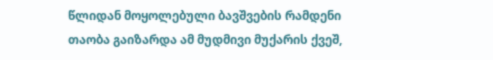წლიდან მოყოლებული ბავშვების რამდენი თაობა გაიზარდა ამ მუდმივი მუქარის ქვეშ,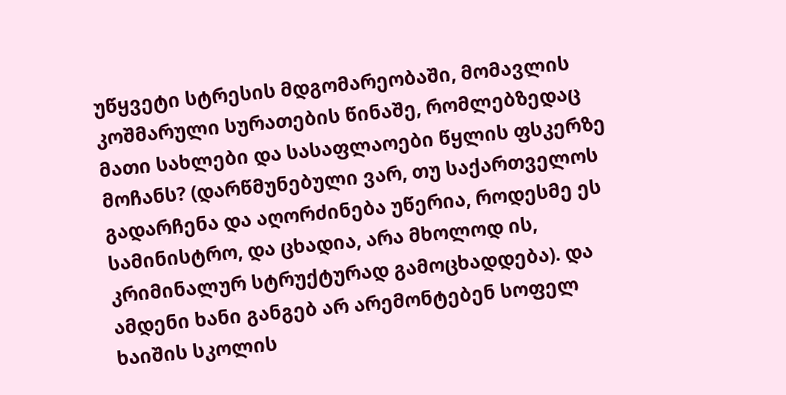უწყვეტი სტრესის მდგომარეობაში, მომავლის კოშმარული სურათების წინაშე, რომლებზედაც მათი სახლები და სასაფლაოები წყლის ფსკერზე მოჩანს? (დარწმუნებული ვარ, თუ საქართველოს გადარჩენა და აღორძინება უწერია, როდესმე ეს სამინისტრო, და ცხადია, არა მხოლოდ ის, კრიმინალურ სტრუქტურად გამოცხადდება). და ამდენი ხანი განგებ არ არემონტებენ სოფელ ხაიშის სკოლის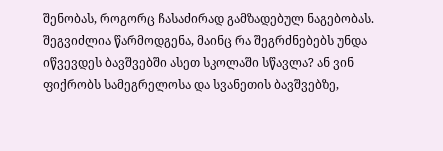შენობას, როგორც ჩასაძირად გამზადებულ ნაგებობას. შეგვიძლია წარმოდგენა, მაინც რა შეგრძნებებს უნდა იწვევდეს ბავშვებში ასეთ სკოლაში სწავლა? ან ვინ ფიქრობს სამეგრელოსა და სვანეთის ბავშვებზე,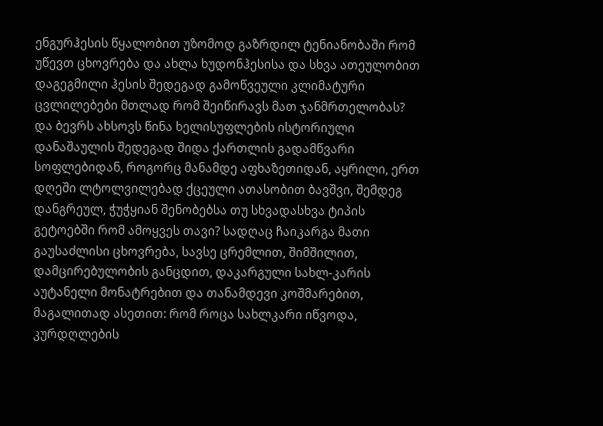ენგურჰესის წყალობით უზომოდ გაზრდილ ტენიანობაში რომ უწევთ ცხოვრება და ახლა ხუდონჰესისა და სხვა ათეულობით დაგეგმილი ჰესის შედეგად გამოწვეული კლიმატური ცვლილებები მთლად რომ შეიწირავს მათ ჯანმრთელობას?
და ბევრს ახსოვს წინა ხელისუფლების ისტორიული დანაშაულის შედეგად შიდა ქართლის გადამწვარი სოფლებიდან, როგორც მანამდე აფხაზეთიდან, აყრილი, ერთ დღეში ლტოლვილებად ქცეული ათასობით ბავშვი, შემდეგ დანგრეულ, ჭუჭყიან შენობებსა თუ სხვადასხვა ტიპის გეტოებში რომ ამოყვეს თავი? სადღაც ჩაიკარგა მათი გაუსაძლისი ცხოვრება, სავსე ცრემლით, შიმშილით, დამცირებულობის განცდით, დაკარგული სახლ-კარის აუტანელი მონატრებით და თანამდევი კოშმარებით, მაგალითად ასეთით: რომ როცა სახლკარი იწვოდა, კურდღლების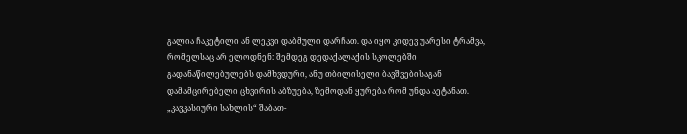გალია ჩაკეტილი ან ლეკვი დაბმული დარჩათ. და იყო კიდევ უარესი ტრამვა, რომელსაც არ ელოდნენ: შემდეგ დედაქალაქის სკოლებში გადანაწილებულებს დამხვდური, ანუ თბილისელი ბავშვებისაგან დამამცირებელი ცხვირის აბზუება, ზემოდან ყურება რომ უნდა აეტანათ. „კავკასიური სახლის“ შაბათ-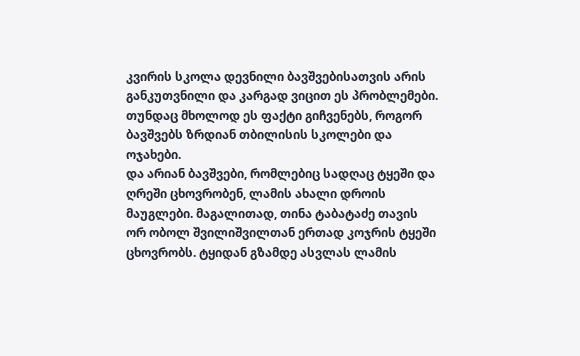კვირის სკოლა დევნილი ბავშვებისათვის არის განკუთვნილი და კარგად ვიცით ეს პრობლემები. თუნდაც მხოლოდ ეს ფაქტი გიჩვენებს, როგორ ბავშვებს ზრდიან თბილისის სკოლები და ოჯახები.
და არიან ბავშვები, რომლებიც სადღაც ტყეში და ღრეში ცხოვრობენ, ლამის ახალი დროის მაუგლები. მაგალითად, თინა ტაბატაძე თავის ორ ობოლ შვილიშვილთან ერთად კოჯრის ტყეში ცხოვრობს. ტყიდან გზამდე ასვლას ლამის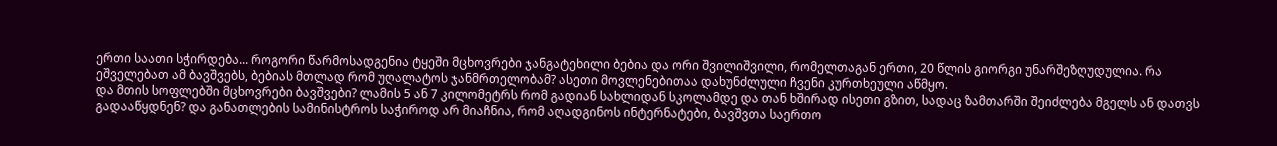ერთი საათი სჭირდება... როგორი წარმოსადგენია ტყეში მცხოვრები ჯანგატეხილი ბებია და ორი შვილიშვილი, რომელთაგან ერთი, 20 წლის გიორგი უნარშეზღუდულია. რა ეშველებათ ამ ბავშვებს, ბებიას მთლად რომ უღალატოს ჯანმრთელობამ? ასეთი მოვლენებითაა დახუნძლული ჩვენი კურთხეული აწმყო.
და მთის სოფლებში მცხოვრები ბავშვები? ლამის 5 ან 7 კილომეტრს რომ გადიან სახლიდან სკოლამდე და თან ხშირად ისეთი გზით, სადაც ზამთარში შეიძლება მგელს ან დათვს გადააწყდნენ? და განათლების სამინისტროს საჭიროდ არ მიაჩნია, რომ აღადგინოს ინტერნატები, ბავშვთა საერთო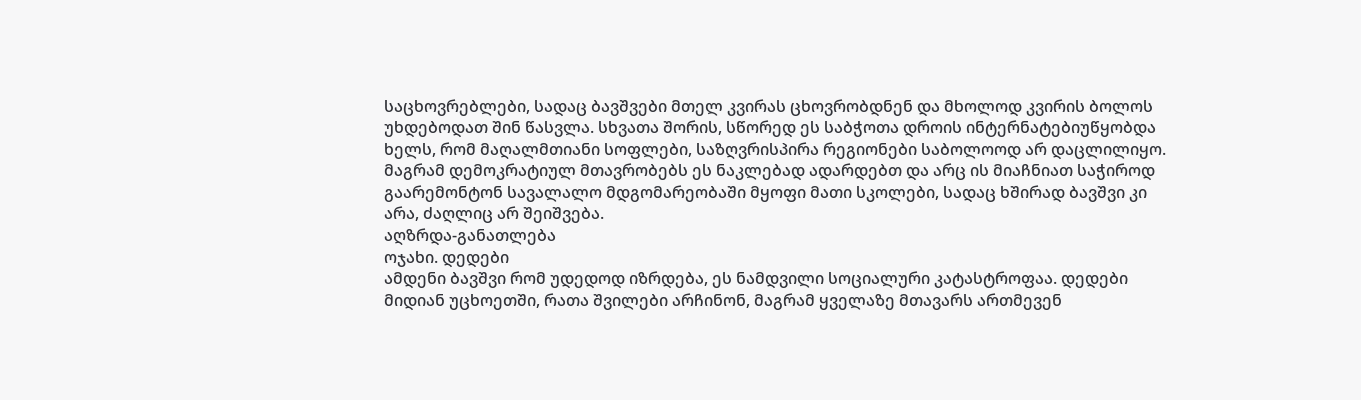საცხოვრებლები, სადაც ბავშვები მთელ კვირას ცხოვრობდნენ და მხოლოდ კვირის ბოლოს უხდებოდათ შინ წასვლა. სხვათა შორის, სწორედ ეს საბჭოთა დროის ინტერნატებიუწყობდა ხელს, რომ მაღალმთიანი სოფლები, საზღვრისპირა რეგიონები საბოლოოდ არ დაცლილიყო. მაგრამ დემოკრატიულ მთავრობებს ეს ნაკლებად ადარდებთ და არც ის მიაჩნიათ საჭიროდ გაარემონტონ სავალალო მდგომარეობაში მყოფი მათი სკოლები, სადაც ხშირად ბავშვი კი არა, ძაღლიც არ შეიშვება.
აღზრდა-განათლება
ოჯახი. დედები
ამდენი ბავშვი რომ უდედოდ იზრდება, ეს ნამდვილი სოციალური კატასტროფაა. დედები მიდიან უცხოეთში, რათა შვილები არჩინონ, მაგრამ ყველაზე მთავარს ართმევენ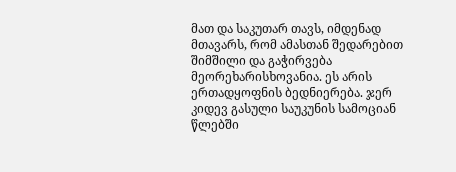მათ და საკუთარ თავს, იმდენად მთავარს, რომ ამასთან შედარებით შიმშილი და გაჭირვება მეორეხარისხოვანია. ეს არის ერთადყოფნის ბედნიერება. ჯერ კიდევ გასული საუკუნის სამოციან წლებში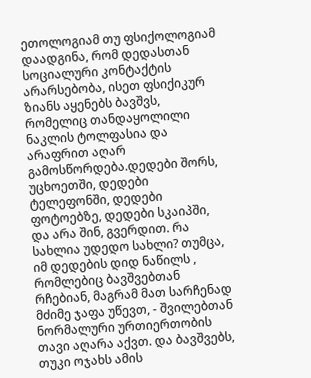ეთოლოგიამ თუ ფსიქოლოგიამ დაადგინა, რომ დედასთან სოციალური კონტაქტის არარსებობა, ისეთ ფსიქიკურ ზიანს აყენებს ბავშვს, რომელიც თანდაყოლილი ნაკლის ტოლფასია და არაფრით აღარ გამოსწორდება.დედები შორს, უცხოეთში, დედები ტელეფონში, დედები ფოტოებზე, დედები სკაიპში, და არა შინ, გვერდით. რა სახლია უდედო სახლი? თუმცა, იმ დედების დიდ ნაწილს , რომლებიც ბავშვებთან რჩებიან, მაგრამ მათ სარჩენად მძიმე ჯაფა უწევთ, - შვილებთან ნორმალური ურთიერთობის თავი აღარა აქვთ. და ბავშვებს, თუკი ოჯახს ამის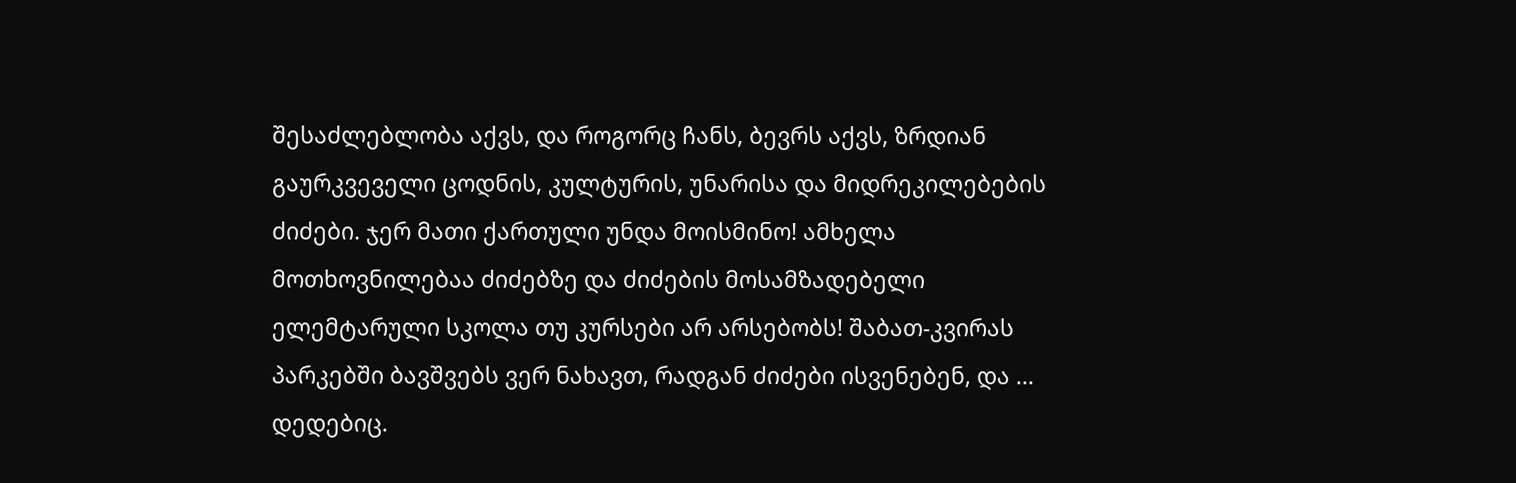შესაძლებლობა აქვს, და როგორც ჩანს, ბევრს აქვს, ზრდიან გაურკვეველი ცოდნის, კულტურის, უნარისა და მიდრეკილებების ძიძები. ჯერ მათი ქართული უნდა მოისმინო! ამხელა მოთხოვნილებაა ძიძებზე და ძიძების მოსამზადებელი ელემტარული სკოლა თუ კურსები არ არსებობს! შაბათ-კვირას პარკებში ბავშვებს ვერ ნახავთ, რადგან ძიძები ისვენებენ, და ... დედებიც.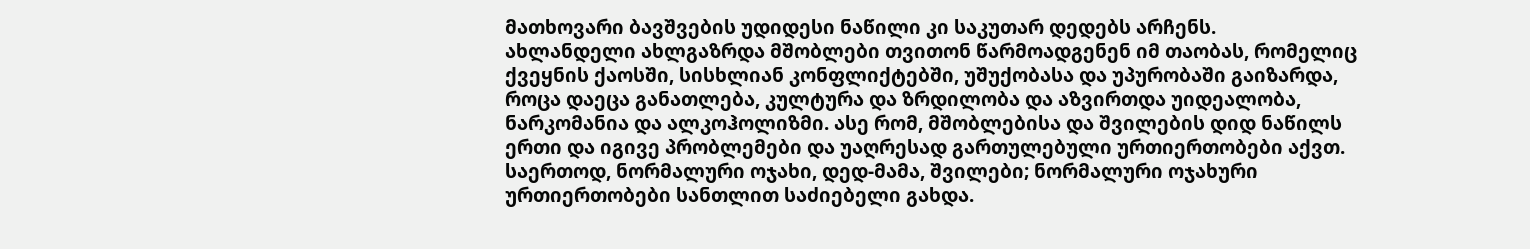მათხოვარი ბავშვების უდიდესი ნაწილი კი საკუთარ დედებს არჩენს.
ახლანდელი ახლგაზრდა მშობლები თვითონ წარმოადგენენ იმ თაობას, რომელიც ქვეყნის ქაოსში, სისხლიან კონფლიქტებში, უშუქობასა და უპურობაში გაიზარდა, როცა დაეცა განათლება, კულტურა და ზრდილობა და აზვირთდა უიდეალობა, ნარკომანია და ალკოჰოლიზმი. ასე რომ, მშობლებისა და შვილების დიდ ნაწილს ერთი და იგივე პრობლემები და უაღრესად გართულებული ურთიერთობები აქვთ. საერთოდ, ნორმალური ოჯახი, დედ-მამა, შვილები; ნორმალური ოჯახური ურთიერთობები სანთლით საძიებელი გახდა.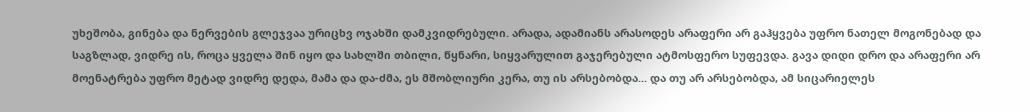უხეშობა, გინება და ნერვების გლეჯვაა ურიცხვ ოჯახში დამკვიდრებული. არადა, ადამიანს არასოდეს არაფერი არ გაჰყვება უფრო ნათელ მოგონებად და საგზლად, ვიდრე ის, როცა ყველა შინ იყო და სახლში თბილი, წყნარი, სიყვარულით გაჯერებული ატმოსფერო სუფევდა. გავა დიდი დრო და არაფერი არ მოენატრება უფრო მეტად ვიდრე დედა, მამა და და-ძმა, ეს მშობლიური კერა, თუ ის არსებობდა... და თუ არ არსებობდა, ამ სიცარიელეს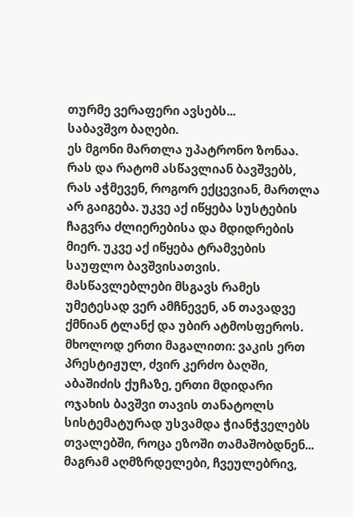თურმე ვერაფერი ავსებს...
საბავშვო ბაღები.
ეს მგონი მართლა უპატრონო ზონაა. რას და რატომ ასწავლიან ბავშვებს, რას აჭმევენ, როგორ ექცევიან, მართლა არ გაიგება. უკვე აქ იწყება სუსტების ჩაგვრა ძლიერებისა და მდიდრების მიერ. უკვე აქ იწყება ტრამვების საუფლო ბავშვისათვის. მასწავლებლები მსგავს რამეს უმეტესად ვერ ამჩნევენ, ან თავადვე ქმნიან ტლანქ და უბირ ატმოსფეროს. მხოლოდ ერთი მაგალითი: ვაკის ერთ პრესტიჟულ, ძვირ კერძო ბაღში, აბაშიძის ქუჩაზე, ერთი მდიდარი ოჯახის ბავშვი თავის თანატოლს სისტემატურად უსვამდა ჭიანჭველებს თვალებში, როცა ეზოში თამაშობდნენ... მაგრამ აღმზრდელები, ჩვეულებრივ,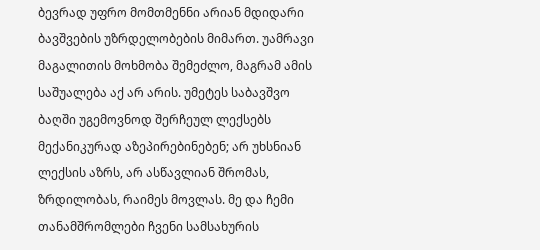ბევრად უფრო მომთმენნი არიან მდიდარი ბავშვების უზრდელობების მიმართ. უამრავი მაგალითის მოხმობა შემეძლო, მაგრამ ამის საშუალება აქ არ არის. უმეტეს საბავშვო ბაღში უგემოვნოდ შერჩეულ ლექსებს მექანიკურად აზეპირებინებენ; არ უხსნიან ლექსის აზრს, არ ასწავლიან შრომას, ზრდილობას, რაიმეს მოვლას. მე და ჩემი თანამშრომლები ჩვენი სამსახურის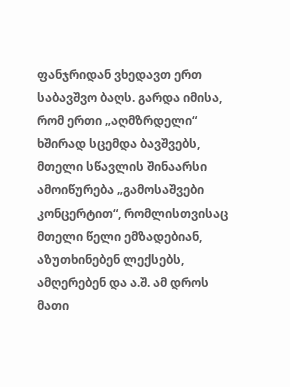ფანჯრიდან ვხედავთ ერთ საბავშვო ბაღს. გარდა იმისა, რომ ერთი „აღმზრდელი“ ხშირად სცემდა ბავშვებს, მთელი სწავლის შინაარსი ამოიწურება „გამოსაშვები კონცერტით“, რომლისთვისაც მთელი წელი ემზადებიან, აზუთხინებენ ლექსებს, ამღერებენ და ა.შ. ამ დროს მათი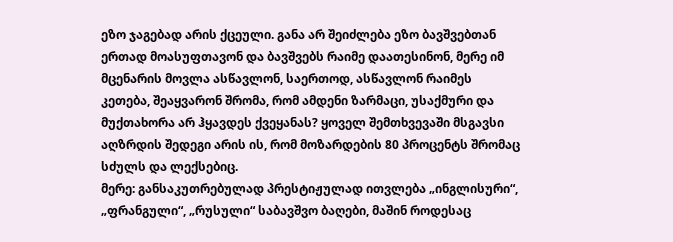ეზო ჯაგებად არის ქცეული. განა არ შეიძლება ეზო ბავშვებთან ერთად მოასუფთავონ და ბავშვებს რაიმე დაათესინონ, მერე იმ მცენარის მოვლა ასწავლონ, საერთოდ, ასწავლონ რაიმეს კეთება, შეაყვარონ შრომა, რომ ამდენი ზარმაცი, უსაქმური და მუქთახორა არ ჰყავდეს ქვეყანას? ყოველ შემთხვევაში მსგავსი აღზრდის შედეგი არის ის, რომ მოზარდების 80 პროცენტს შრომაც სძულს და ლექსებიც.
მერე: განსაკუთრებულად პრესტიჟულად ითვლება „ინგლისური“, „ფრანგული“, „რუსული“ საბავშვო ბაღები, მაშინ როდესაც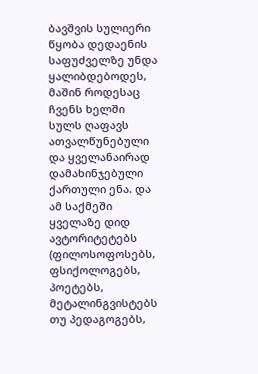ბავშვის სულიერი წყობა დედაენის საფუძველზე უნდა ყალიბდებოდეს, მაშინ როდესაც ჩვენს ხელში სულს ღაფავს ათვალწუნებული და ყველანაირად დამახინჯებული ქართული ენა. და ამ საქმეში ყველაზე დიდ ავტორიტეტებს (ფილოსოფოსებს, ფსიქოლოგებს, პოეტებს, მეტალინგვისტებს თუ პედაგოგებს,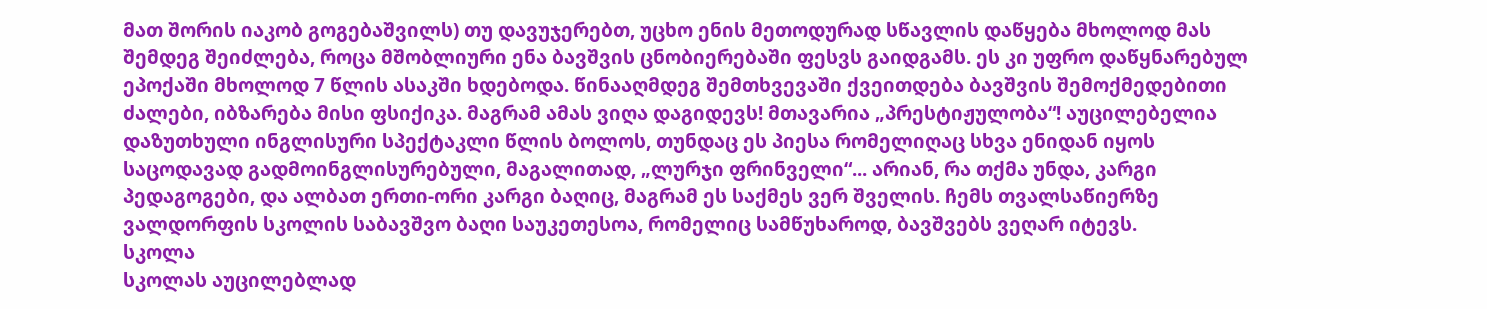მათ შორის იაკობ გოგებაშვილს) თუ დავუჯერებთ, უცხო ენის მეთოდურად სწავლის დაწყება მხოლოდ მას შემდეგ შეიძლება, როცა მშობლიური ენა ბავშვის ცნობიერებაში ფესვს გაიდგამს. ეს კი უფრო დაწყნარებულ ეპოქაში მხოლოდ 7 წლის ასაკში ხდებოდა. წინააღმდეგ შემთხვევაში ქვეითდება ბავშვის შემოქმედებითი ძალები, იბზარება მისი ფსიქიკა. მაგრამ ამას ვიღა დაგიდევს! მთავარია „პრესტიჟულობა“! აუცილებელია დაზუთხული ინგლისური სპექტაკლი წლის ბოლოს, თუნდაც ეს პიესა რომელიღაც სხვა ენიდან იყოს საცოდავად გადმოინგლისურებული, მაგალითად, „ლურჯი ფრინველი“... არიან, რა თქმა უნდა, კარგი პედაგოგები, და ალბათ ერთი-ორი კარგი ბაღიც, მაგრამ ეს საქმეს ვერ შველის. ჩემს თვალსაწიერზე ვალდორფის სკოლის საბავშვო ბაღი საუკეთესოა, რომელიც სამწუხაროდ, ბავშვებს ვეღარ იტევს.
სკოლა
სკოლას აუცილებლად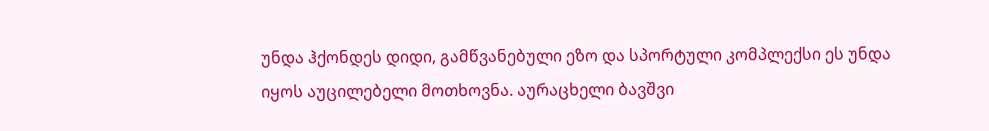უნდა ჰქონდეს დიდი, გამწვანებული ეზო და სპორტული კომპლექსი ეს უნდა იყოს აუცილებელი მოთხოვნა. აურაცხელი ბავშვი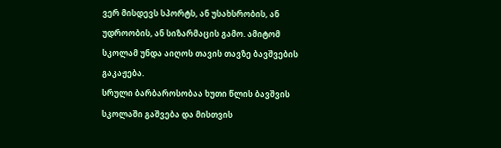ვერ მისდევს სპორტს, ან უსახსრობის, ან უდროობის, ან სიზარმაცის გამო. ამიტომ სკოლამ უნდა აიღოს თავის თავზე ბავშვების გაკაჟება.
სრული ბარბაროსობაა ხუთი წლის ბავშვის სკოლაში გაშვება და მისთვის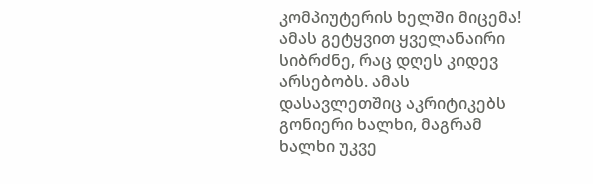კომპიუტერის ხელში მიცემა! ამას გეტყვით ყველანაირი სიბრძნე, რაც დღეს კიდევ არსებობს. ამას დასავლეთშიც აკრიტიკებს გონიერი ხალხი, მაგრამ ხალხი უკვე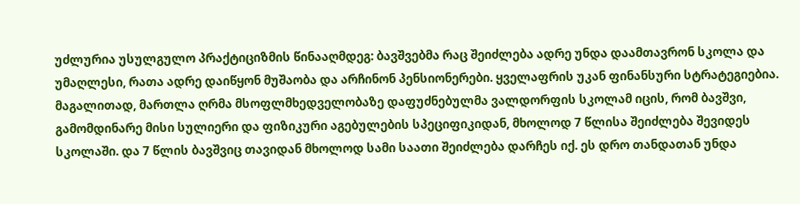უძლურია უსულგულო პრაქტიციზმის წინააღმდეგ: ბავშვებმა რაც შეიძლება ადრე უნდა დაამთავრონ სკოლა და უმაღლესი, რათა ადრე დაიწყონ მუშაობა და არჩინონ პენსიონერები. ყველაფრის უკან ფინანსური სტრატეგიებია. მაგალითად, მართლა ღრმა მსოფლმხედველობაზე დაფუძნებულმა ვალდორფის სკოლამ იცის, რომ ბავშვი, გამომდინარე მისი სულიერი და ფიზიკური აგებულების სპეციფიკიდან, მხოლოდ 7 წლისა შეიძლება შევიდეს სკოლაში. და 7 წლის ბავშვიც თავიდან მხოლოდ სამი საათი შეიძლება დარჩეს იქ. ეს დრო თანდათან უნდა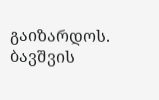გაიზარდოს. ბავშვის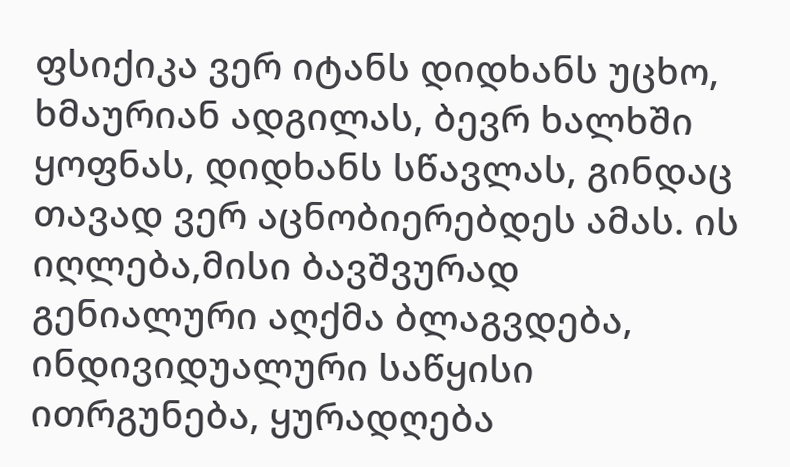ფსიქიკა ვერ იტანს დიდხანს უცხო, ხმაურიან ადგილას, ბევრ ხალხში ყოფნას, დიდხანს სწავლას, გინდაც თავად ვერ აცნობიერებდეს ამას. ის იღლება,მისი ბავშვურად გენიალური აღქმა ბლაგვდება, ინდივიდუალური საწყისი ითრგუნება, ყურადღება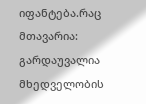იფანტება.რაც მთავარია: გარდაუვალია მხედველობის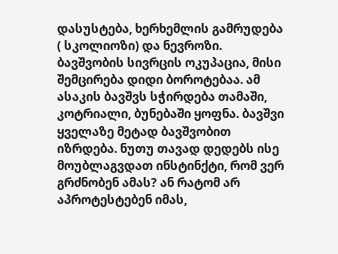დასუსტება, ხერხემლის გამრუდება ( სკოლიოზი) და ნევროზი. ბავშვობის სივრცის ოკუპაცია, მისი შემცირება დიდი ბოროტებაა. ამ ასაკის ბავშვს სჭირდება თამაში, კოტრიალი, ბუნებაში ყოფნა. ბავშვი ყველაზე მეტად ბავშვობით იზრდება. ნუთუ თავად დედებს ისე მოუბლაგვდათ ინსტინქტი, რომ ვერ გრძნობენ ამას? ან რატომ არ აპროტესტებენ იმას,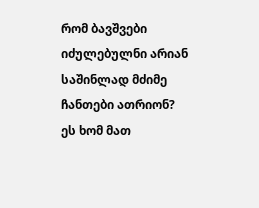რომ ბავშვები იძულებულნი არიან საშინლად მძიმე ჩანთები ათრიონ? ეს ხომ მათ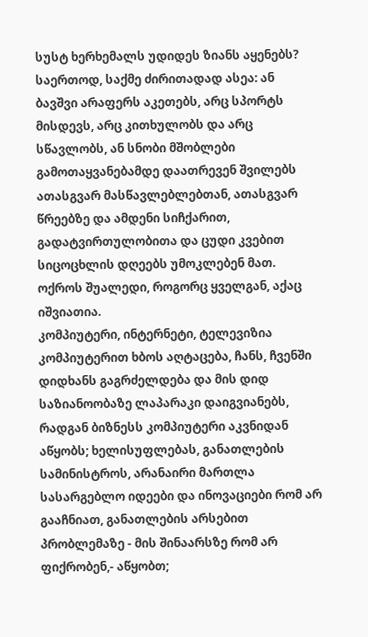სუსტ ხერხემალს უდიდეს ზიანს აყენებს?
საერთოდ, საქმე ძირითადად ასეა: ან ბავშვი არაფერს აკეთებს, არც სპორტს მისდევს, არც კითხულობს და არც სწავლობს, ან სნობი მშობლები გამოთაყვანებამდე დაათრევენ შვილებს ათასგვარ მასწავლებლებთან, ათასგვარ წრეებზე და ამდენი სიჩქარით, გადატვირთულობითა და ცუდი კვებით სიცოცხლის დღეებს უმოკლებენ მათ. ოქროს შუალედი, როგორც ყველგან, აქაც იშვიათია.
კომპიუტერი, ინტერნეტი, ტელევიზია
კომპიუტერით ხბოს აღტაცება, ჩანს, ჩვენში დიდხანს გაგრძელდება და მის დიდ საზიანოობაზე ლაპარაკი დაიგვიანებს, რადგან ბიზნესს კომპიუტერი აკვნიდან აწყობს; ხელისუფლებას, განათლების სამინისტროს, არანაირი მართლა სასარგებლო იდეები და ინოვაციები რომ არ გააჩნიათ, განათლების არსებით პრობლემაზე - მის შინაარსზე რომ არ ფიქრობენ,- აწყობთ;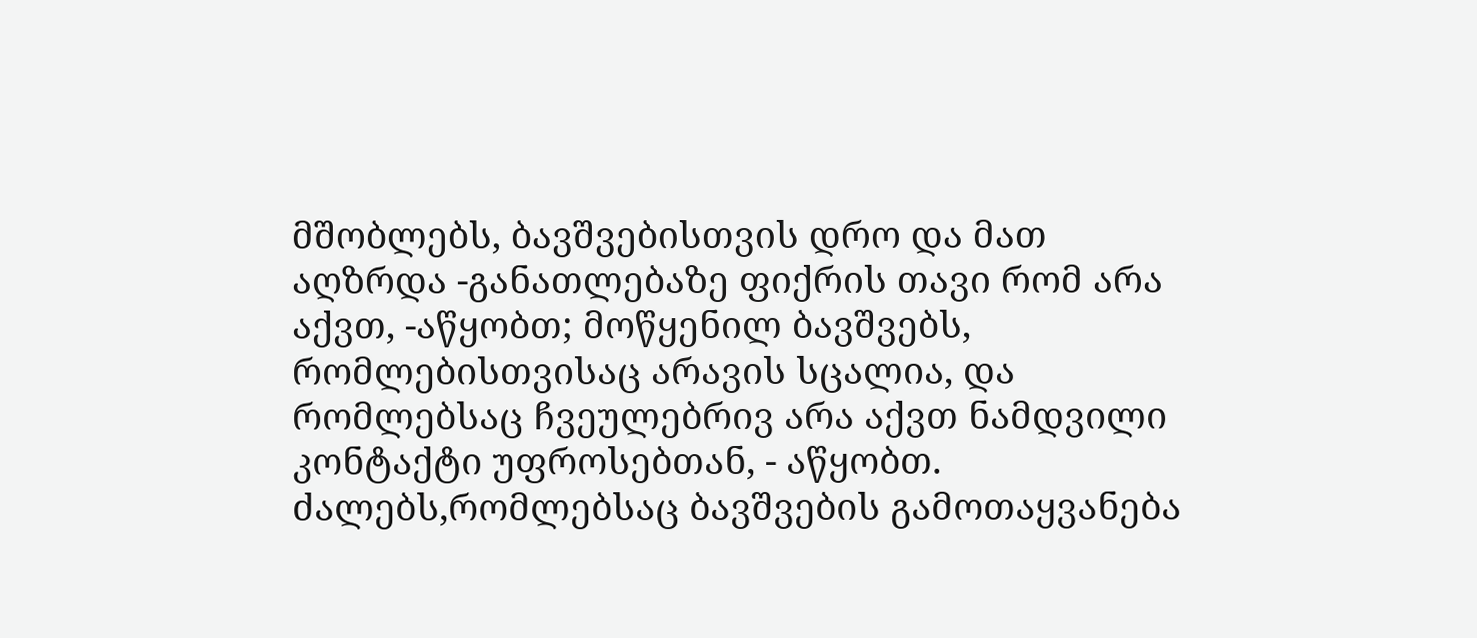მშობლებს, ბავშვებისთვის დრო და მათ აღზრდა -განათლებაზე ფიქრის თავი რომ არა აქვთ, -აწყობთ; მოწყენილ ბავშვებს, რომლებისთვისაც არავის სცალია, და რომლებსაც ჩვეულებრივ არა აქვთ ნამდვილი კონტაქტი უფროსებთან, - აწყობთ. ძალებს,რომლებსაც ბავშვების გამოთაყვანება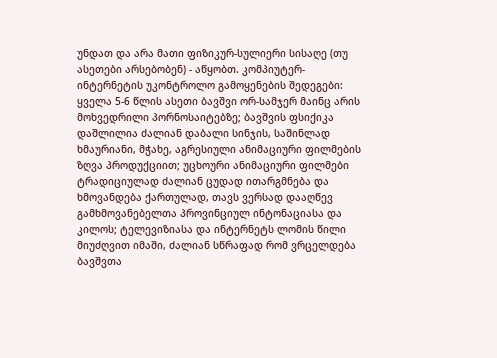უნდათ და არა მათი ფიზიკურ-სულიერი სისაღე (თუ ასეთები არსებობენ) - აწყობთ. კომპიუტერ-ინტერნეტის უკონტროლო გამოყენების შედეგები: ყველა 5-6 წლის ასეთი ბავშვი ორ-სამჯერ მაინც არის მოხვედრილი პორნოსაიტებზე; ბავშვის ფსიქიკა დაშლილია ძალიან დაბალი სინჯის, საშინლად ხმაურიანი, მჭახე, აგრესიული ანიმაციური ფილმების ზღვა პროდუქციით; უცხოური ანიმაციური ფილმები ტრადიციულად ძალიან ცუდად ითარგმნება და ხმოვანდება ქართულად, თავს ვერსად დააღწევ გამხმოვანებელთა პროვინციულ ინტონაციასა და კილოს; ტელევიზიასა და ინტერნეტს ლომის წილი მიუძღვით იმაში, ძალიან სწრაფად რომ ვრცელდება ბავშვთა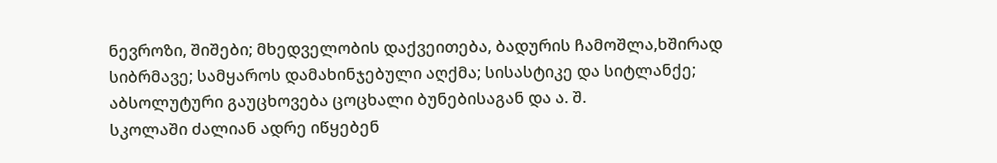ნევროზი, შიშები; მხედველობის დაქვეითება, ბადურის ჩამოშლა,ხშირად სიბრმავე; სამყაროს დამახინჯებული აღქმა; სისასტიკე და სიტლანქე; აბსოლუტური გაუცხოვება ცოცხალი ბუნებისაგან და ა. შ.
სკოლაში ძალიან ადრე იწყებენ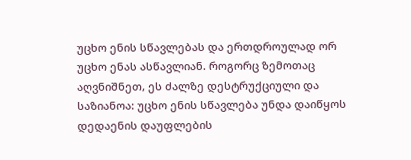უცხო ენის სწავლებას და ერთდროულად ორ უცხო ენას ასწავლიან. როგორც ზემოთაც აღვნიშნეთ, ეს ძალზე დესტრუქციული და საზიანოა: უცხო ენის სწავლება უნდა დაიწყოს დედაენის დაუფლების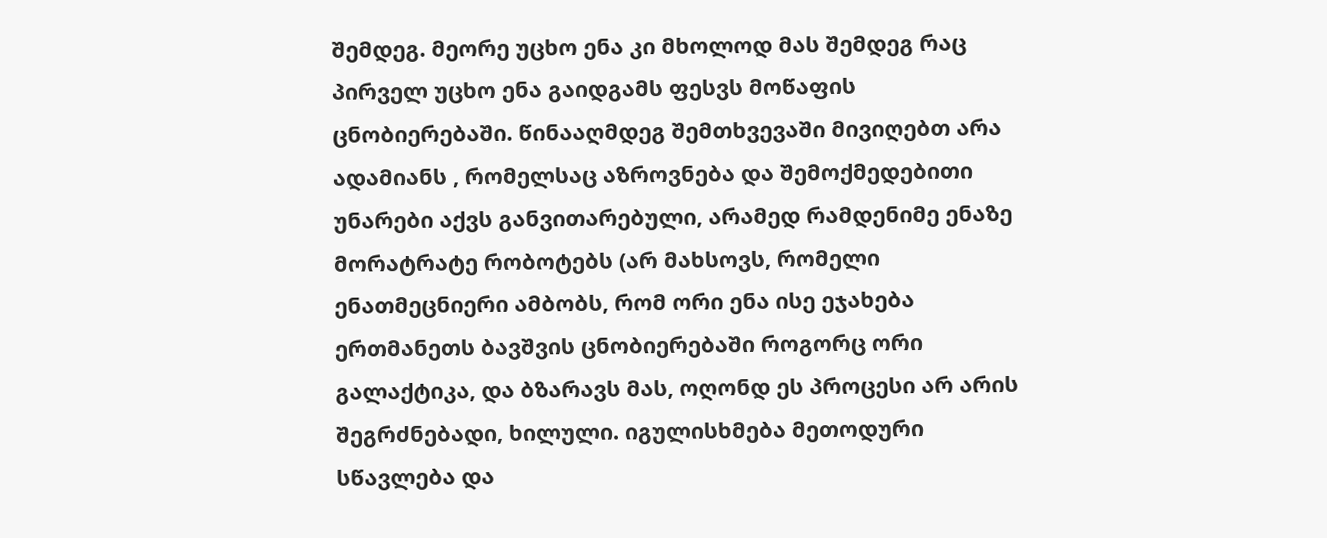შემდეგ. მეორე უცხო ენა კი მხოლოდ მას შემდეგ რაც პირველ უცხო ენა გაიდგამს ფესვს მოწაფის ცნობიერებაში. წინააღმდეგ შემთხვევაში მივიღებთ არა ადამიანს , რომელსაც აზროვნება და შემოქმედებითი უნარები აქვს განვითარებული, არამედ რამდენიმე ენაზე მორატრატე რობოტებს (არ მახსოვს, რომელი ენათმეცნიერი ამბობს, რომ ორი ენა ისე ეჯახება ერთმანეთს ბავშვის ცნობიერებაში როგორც ორი გალაქტიკა, და ბზარავს მას, ოღონდ ეს პროცესი არ არის შეგრძნებადი, ხილული. იგულისხმება მეთოდური სწავლება და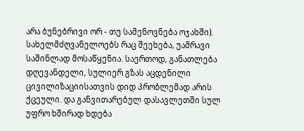არა ბუნებრივი ორ - თუ სამენოვნება ოჯახში). სახელმძღვანელოებს რაც შეეხება, უამრავი საშინლად მოსაწყენია. საერთოდ, განათლება დღევანდელი, სულიერ გზას აცდენილი ცივილიზაციისათვის დიდ პრობლემად არის ქცეული. და განვითარებულ დასავლეთში სულ უფრო ხშირად ხდება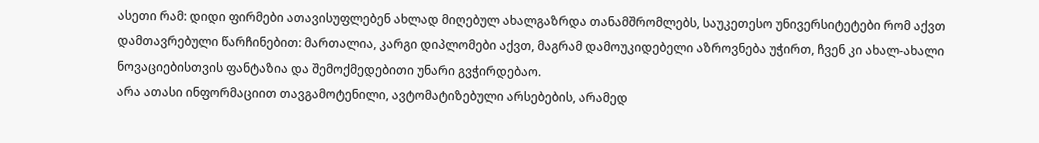ასეთი რამ: დიდი ფირმები ათავისუფლებენ ახლად მიღებულ ახალგაზრდა თანამშრომლებს, საუკეთესო უნივერსიტეტები რომ აქვთ დამთავრებული წარჩინებით: მართალია, კარგი დიპლომები აქვთ, მაგრამ დამოუკიდებელი აზროვნება უჭირთ, ჩვენ კი ახალ-ახალი ნოვაციებისთვის ფანტაზია და შემოქმედებითი უნარი გვჭირდებაო.
არა ათასი ინფორმაციით თავგამოტენილი, ავტომატიზებული არსებების, არამედ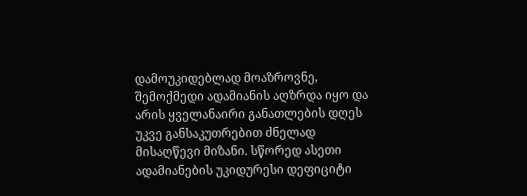დამოუკიდებლად მოაზროვნე, შემოქმედი ადამიანის აღზრდა იყო და არის ყველანაირი განათლების დღეს უკვე განსაკუთრებით ძნელად მისაღწევი მიზანი. სწორედ ასეთი ადამიანების უკიდურესი დეფიციტი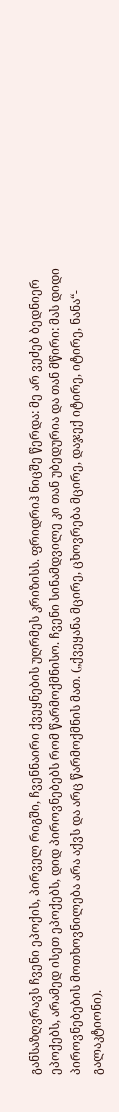განსაზღვრავს ჩვენი ეპოქის, პირველ რიგში, ჩვენნაირი ქვეყნების უღრმეს კრიზისს. ფრიდრიჰ ნიცშე წერდა: მე არ ვეძებ ბედნიერ ეპოქებს, არამედ ისეთ ეპოქებს, დიდ პიროვნებებს რომ წარმოქმნისო. ჩვენი სინამდვილე კი თან უბედურია და თან მწირი: მას დიდი პიროვნებების მოთხოვნილება არა აქვს და არც წარმოქმნის მათ. („ქვეყანა მცირე, ცხოვრება მცირე, დაჯექ იტირე, იტირე, ნანა“- გალაკტიონი).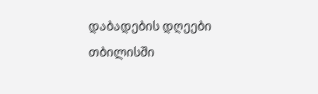დაბადების დღეები
თბილისში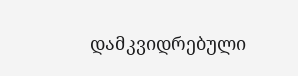დამკვიდრებული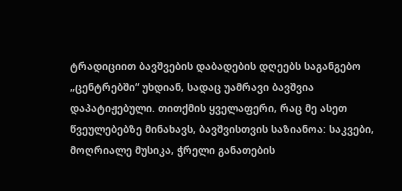ტრადიციით ბავშვების დაბადების დღეებს საგანგებო „ცენტრებში“ უხდიან, სადაც უამრავი ბავშვია დაპატიჟებული. თითქმის ყველაფერი, რაც მე ასეთ წვეულებებზე მინახავს, ბავშვისთვის საზიანოა: საკვები, მოღრიალე მუსიკა, ჭრელი განათების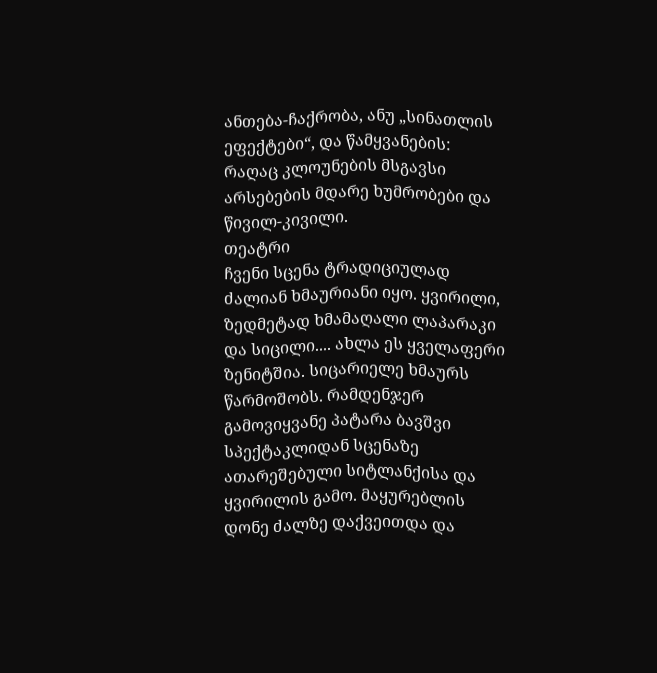ანთება-ჩაქრობა, ანუ „სინათლის ეფექტები“, და წამყვანების: რაღაც კლოუნების მსგავსი არსებების მდარე ხუმრობები და წივილ-კივილი.
თეატრი
ჩვენი სცენა ტრადიციულად ძალიან ხმაურიანი იყო. ყვირილი, ზედმეტად ხმამაღალი ლაპარაკი და სიცილი.... ახლა ეს ყველაფერი ზენიტშია. სიცარიელე ხმაურს წარმოშობს. რამდენჯერ გამოვიყვანე პატარა ბავშვი სპექტაკლიდან სცენაზე ათარეშებული სიტლანქისა და ყვირილის გამო. მაყურებლის დონე ძალზე დაქვეითდა და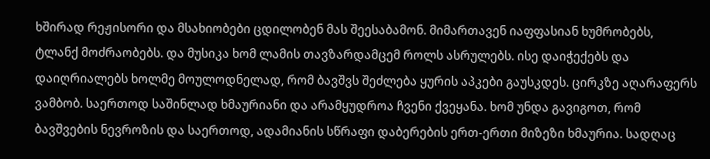ხშირად რეჟისორი და მსახიობები ცდილობენ მას შეესაბამონ. მიმართავენ იაფფასიან ხუმრობებს, ტლანქ მოძრაობებს. და მუსიკა ხომ ლამის თავზარდამცემ როლს ასრულებს. ისე დაიჭექებს და დაიღრიალებს ხოლმე მოულოდნელად, რომ ბავშვს შეძლება ყურის აპკები გაუსკდეს. ცირკზე აღარაფერს ვამბობ. საერთოდ საშინლად ხმაურიანი და არამყუდროა ჩვენი ქვეყანა. ხომ უნდა გავიგოთ, რომ ბავშვების ნევროზის და საერთოდ, ადამიანის სწრაფი დაბერების ერთ-ერთი მიზეზი ხმაურია. სადღაც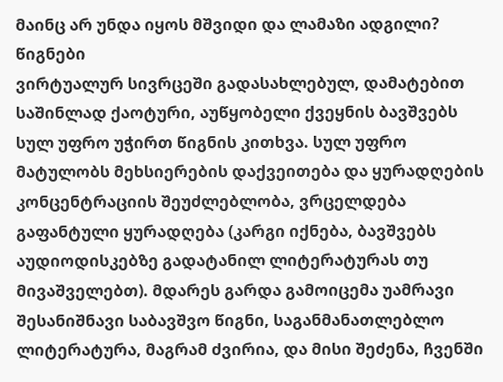მაინც არ უნდა იყოს მშვიდი და ლამაზი ადგილი?
წიგნები
ვირტუალურ სივრცეში გადასახლებულ, დამატებით საშინლად ქაოტური, აუწყობელი ქვეყნის ბავშვებს სულ უფრო უჭირთ წიგნის კითხვა. სულ უფრო მატულობს მეხსიერების დაქვეითება და ყურადღების კონცენტრაციის შეუძლებლობა, ვრცელდება გაფანტული ყურადღება (კარგი იქნება, ბავშვებს აუდიოდისკებზე გადატანილ ლიტერატურას თუ მივაშველებთ). მდარეს გარდა გამოიცემა უამრავი შესანიშნავი საბავშვო წიგნი, საგანმანათლებლო ლიტერატურა, მაგრამ ძვირია, და მისი შეძენა, ჩვენში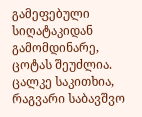გამეფებული სიღატაკიდან გამომდინარე, ცოტას შეუძლია. ცალკე საკითხია, რაგვარი საბავშვო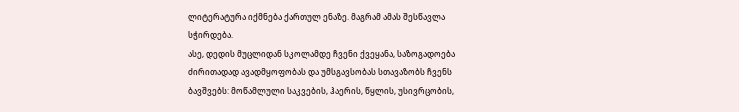ლიტერატურა იქმნება ქართულ ენაზე. მაგრამ ამას შესწავლა სჭირდება.
ასე, დედის მუცლიდან სკოლამდე ჩვენი ქვეყანა, საზოგადოება ძირითადად ავადმყოფობას და უმსგავსობას სთავაზობს ჩვენს ბავშვებს: მოწამლული საკვების, ჰაერის, წყლის, უსივრცობის,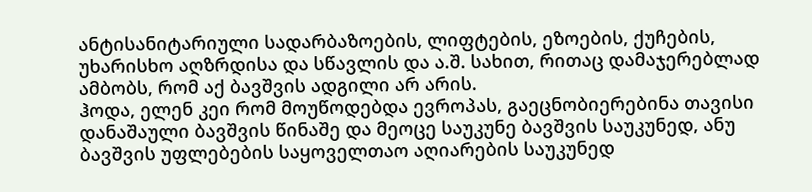ანტისანიტარიული სადარბაზოების, ლიფტების, ეზოების, ქუჩების, უხარისხო აღზრდისა და სწავლის და ა.შ. სახით, რითაც დამაჯერებლად ამბობს, რომ აქ ბავშვის ადგილი არ არის.
ჰოდა, ელენ კეი რომ მოუწოდებდა ევროპას, გაეცნობიერებინა თავისი დანაშაული ბავშვის წინაშე და მეოცე საუკუნე ბავშვის საუკუნედ, ანუ ბავშვის უფლებების საყოველთაო აღიარების საუკუნედ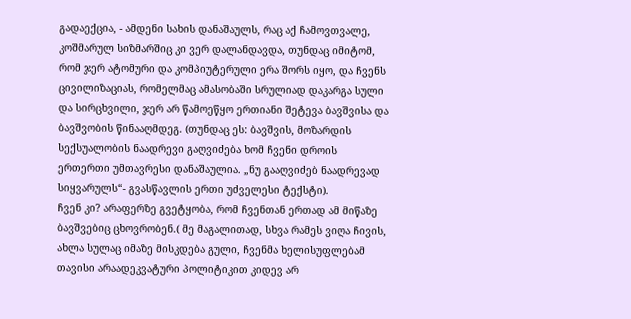გადაექცია, - ამდენი სახის დანაშაულს, რაც აქ ჩამოვთვალე, კოშმარულ სიზმარშიც კი ვერ დალანდავდა, თუნდაც იმიტომ, რომ ჯერ ატომური და კომპიუტერული ერა შორს იყო, და ჩვენს ცივილიზაციას, რომელმაც ამასობაში სრულიად დაკარგა სული და სირცხვილი, ჯერ არ წამოეწყო ერთიანი შეტევა ბავშვისა და ბავშვობის წინააღმდეგ. (თუნდაც ეს: ბავშვის, მოზარდის სექსუალობის ნაადრევი გაღვიძება ხომ ჩვენი დროის ერთერთი უმთავრესი დანაშაულია. „ნუ გააღვიძებ ნაადრევად სიყვარულს“- გვასწავლის ერთი უძველესი ტექსტი).
ჩვენ კი? არაფერზე გვეტყობა, რომ ჩვენთან ერთად ამ მიწაზე ბავშვებიც ცხოვრობენ.( მე მაგალითად, სხვა რამეს ვიღა ჩივის, ახლა სულაც იმაზე მისკდება გული, ჩვენმა ხელისუფლებამ თავისი არაადეკვატური პოლიტიკით კიდევ არ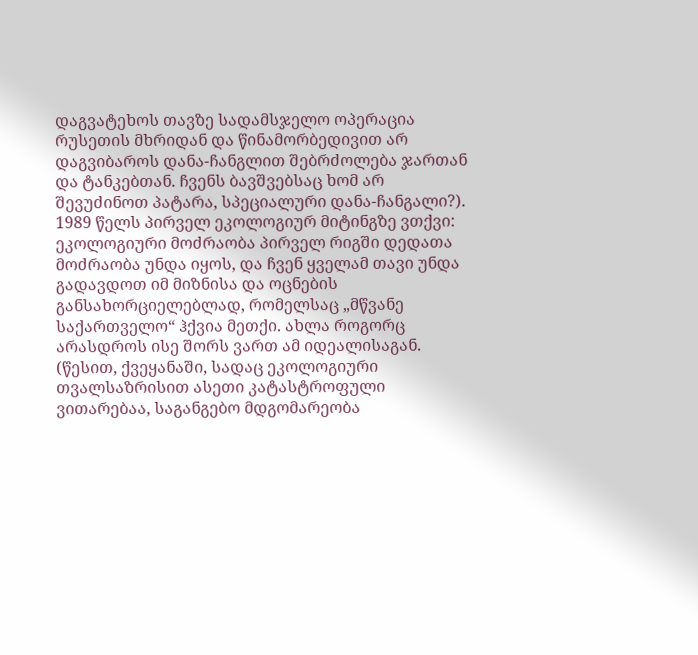დაგვატეხოს თავზე სადამსჯელო ოპერაცია რუსეთის მხრიდან და წინამორბედივით არ დაგვიბაროს დანა-ჩანგლით შებრძოლება ჯართან და ტანკებთან. ჩვენს ბავშვებსაც ხომ არ შევუძინოთ პატარა, სპეციალური დანა-ჩანგალი?).
1989 წელს პირველ ეკოლოგიურ მიტინგზე ვთქვი: ეკოლოგიური მოძრაობა პირველ რიგში დედათა მოძრაობა უნდა იყოს, და ჩვენ ყველამ თავი უნდა გადავდოთ იმ მიზნისა და ოცნების განსახორციელებლად, რომელსაც „მწვანე საქართველო“ ჰქვია მეთქი. ახლა როგორც არასდროს ისე შორს ვართ ამ იდეალისაგან. (წესით, ქვეყანაში, სადაც ეკოლოგიური თვალსაზრისით ასეთი კატასტროფული ვითარებაა, საგანგებო მდგომარეობა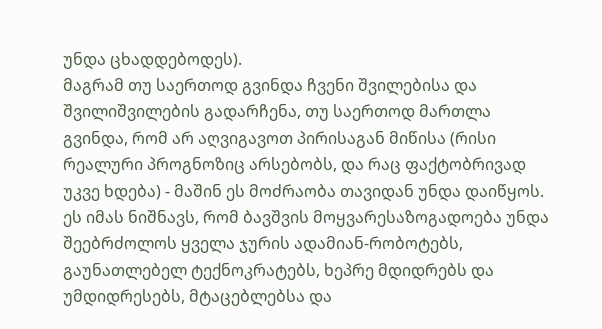უნდა ცხადდებოდეს).
მაგრამ თუ საერთოდ გვინდა ჩვენი შვილებისა და შვილიშვილების გადარჩენა, თუ საერთოდ მართლა გვინდა, რომ არ აღვიგავოთ პირისაგან მიწისა (რისი რეალური პროგნოზიც არსებობს, და რაც ფაქტობრივად უკვე ხდება) - მაშინ ეს მოძრაობა თავიდან უნდა დაიწყოს. ეს იმას ნიშნავს, რომ ბავშვის მოყვარესაზოგადოება უნდა შეებრძოლოს ყველა ჯურის ადამიან-რობოტებს, გაუნათლებელ ტექნოკრატებს, ხეპრე მდიდრებს და უმდიდრესებს, მტაცებლებსა და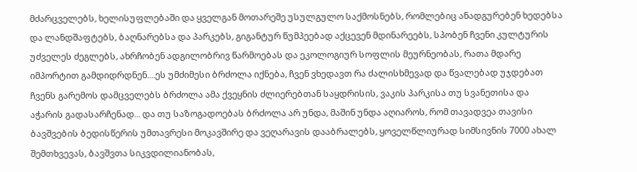მძარცველებს, ხელისუფლებაში და ყველგან მოთარეშე უსულგულო საქმოსნებს, რომლებიც ანადგურებენ ხედებსა და ლანდშაფტებს, ბაღნარებსა და პარკებს, გიგანტურ წუმპეებად აქცევენ მდინარეებს, სპობენ ჩვენი კულტურის უძველეს ძეგლებს, ახრჩობენ ადგილობრივ წარმოებას და ეკოლოგიურ სოფლის მეურნეობას, რათა მდარე იმპორტით გამდიდრდნენ....ეს უმძიმესი ბრძოლა იქნება, ჩვენ ვხედავთ რა ძალისხმევად და წვალებად უჯდებათ ჩვენს გარემოს დამცველებს ბრძოლა ამა ქვეყნის ძლიერებთან საყდრისის, ვაკის პარკისა თუ სვანეთისა და აჭარის გადასარჩენად... და თუ საზოგადოებას ბრძოლა არ უნდა, მაშინ უნდა აღიაროს, რომ თავადვეა თავისი ბავშვების ბედისწერის უმთავრესი მოკავშირე და ვეღარავის დააბრალებს, ყოველწლიურად სიმსივნის 7000 ახალ შემთხვევას, ბავშვთა სიკვდილიანობას,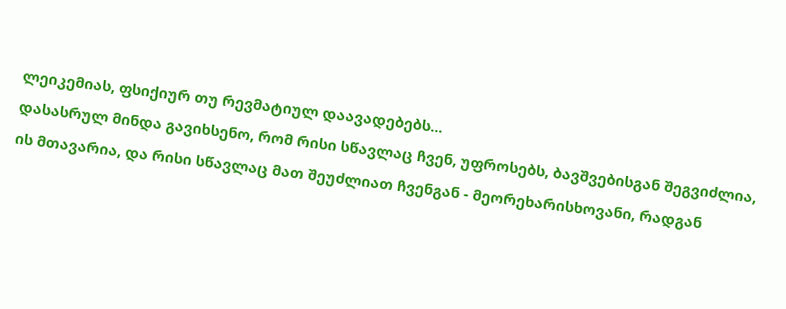ლეიკემიას, ფსიქიურ თუ რევმატიულ დაავადებებს...
დასასრულ მინდა გავიხსენო, რომ რისი სწავლაც ჩვენ, უფროსებს, ბავშვებისგან შეგვიძლია, ის მთავარია, და რისი სწავლაც მათ შეუძლიათ ჩვენგან - მეორეხარისხოვანი, რადგან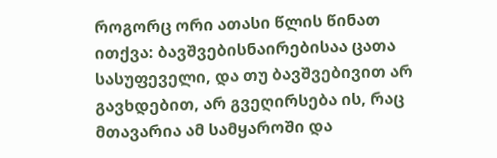როგორც ორი ათასი წლის წინათ ითქვა: ბავშვებისნაირებისაა ცათა სასუფეველი, და თუ ბავშვებივით არ გავხდებით, არ გვეღირსება ის, რაც მთავარია ამ სამყაროში და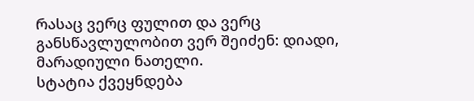რასაც ვერც ფულით და ვერც განსწავლულობით ვერ შეიძენ: დიადი, მარადიული ნათელი.
სტატია ქვეყნდება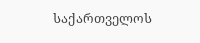საქართველოს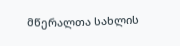მწერალთა სახლის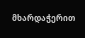მხარდაჭერით